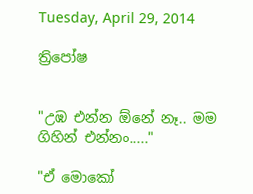Tuesday, April 29, 2014

ත්‍රිපෝෂ


"උඹ එන්න ඕනේ නෑ.. මම ගිහින් එන්නං....."

"ඒ මොකෝ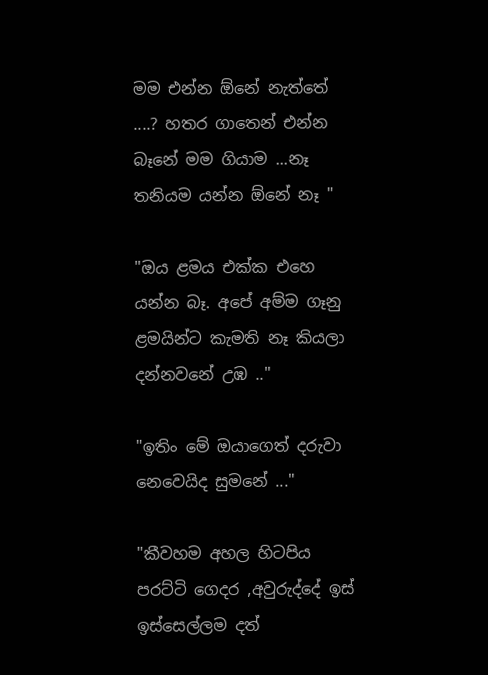මම එන්න ඕනේ නැත්තේ ....? හතර ගාතෙන් එන්න බෑනේ මම ගියාම ...නෑ තනියම යන්න ඕනේ නෑ "

"ඔය ළමය එක්ක එහෙ යන්න බෑ. අපේ අම්ම ගෑනු ළමයින්ට කැමති නෑ කියලා දන්නවනේ උඹ .."

"ඉතිං මේ ඔයාගෙත් දරුවා නෙවෙයිද සුමනේ ..."

"කීවහම අහල හිටපිය පරට්ටි ගෙදර ,අවුරුද්දේ ඉස් ඉස්සෙල්ලම දත්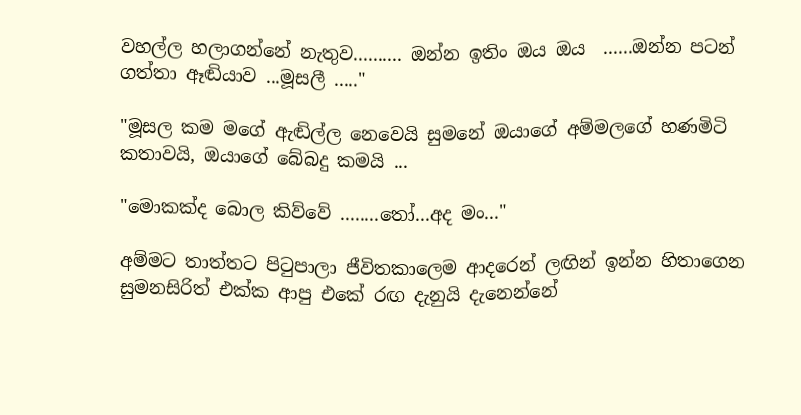වහල්ල හලාගන්නේ නැතුව.......... ඔන්න ඉතිං ඔය ඔය  ......ඔන්න පටන් ගත්තා ඈඬියාව ...මූසලී ....."

"මූසල කම මගේ ඇඬිල්ල නෙවෙයි සුමනේ ඔයාගේ අම්මලගේ හණමිටි කතාවයි, ඔයාගේ බේබදු කමයි ...

"මොකක්ද බොල කිව්වේ ........තෝ...අද මං..."

අම්මට තාත්තට පිටුපාලා ජීවිතකාලෙම ආදරෙන් ලඟින් ඉන්න හිතාගෙන සුමනසිරිත් එක්ක ආපු එකේ රඟ දැනුයි දැනෙන්නේ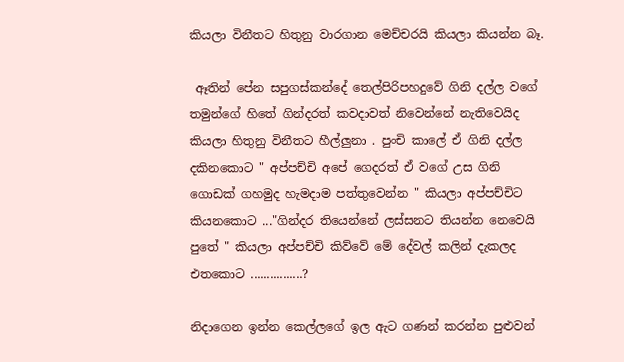කියලා විනීතට හිතුනු වාරගාන මෙච්චරයි කියලා කියන්න බෑ.

 ඈතින් පේන සපුගස්කන්දේ තෙල්පිරිපහදුවේ ගිනි දල්ල වගේ තමුන්ගේ හිතේ ගින්දරත් කවදාවත් නිවෙන්නේ නැතිවෙයිද කියලා හිතුනු විනීතට හීල්ලුනා . පුංචි කාලේ ඒ ගිනි දල්ල දකිනකොට " අප්පච්චි අපේ ගෙදරත් ඒ වගේ උස ගිනි ගොඩක් ගහමුද හැමදාම පත්තුවෙන්න " කියලා අප්පච්චිට කියනකොට ..."ගින්දර තියෙන්නේ ලස්සනට තියන්න නෙවෙයි පුතේ " කියලා අප්පච්චි කිව්වේ මේ දේවල් කලින් දැකලද එතකොට ................?

නිදාගෙන ඉන්න කෙල්ලගේ ඉල ඇට ගණන් කරන්න පුළුවන්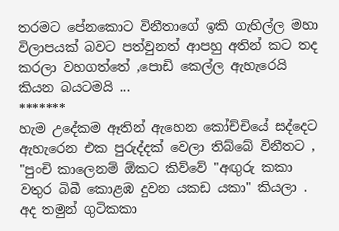තරමට පේනකොට විනීතාගේ ඉකි ගැහිල්ල මහා විලාපයක් බවට පත්වුනත් ආපහු අතින් කට තද කරලා වහගත්තේ ,පොඩි කෙල්ල ඇහැරෙයි කියන බයටමයි ...
*******
හැම උදේකම ඈතින් ඇහෙන කෝච්චියේ සද්දෙට ඇහැරෙන එක පුරුද්දක් වෙලා තිබ්බේ විනීතට , "පුංචි කාලෙනම් ඕකට කිව්වේ "අඟුරු කකා වතුර බිබී කොළඹ දුවන යකඩ යකා" කියලා . අද තමුන් ගුටිකකා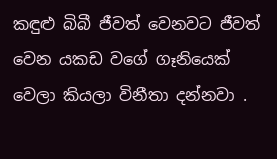කඳුළු බිබී ජීවත් වෙනවට ජීවත් වෙන යකඩ වගේ ගෑනියෙක් වෙලා කියලා විනීතා දන්නවා .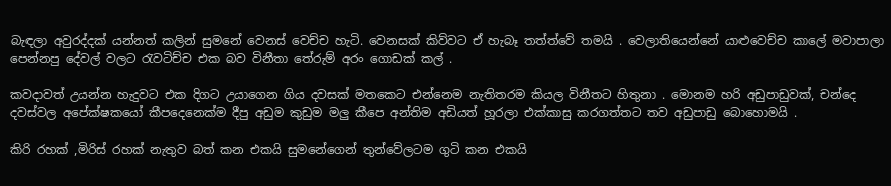බැඳලා අවුරද්දක් යන්නත් කලින් සුමනේ වෙනස් වෙච්ච හැටි. වෙනසක් කිව්වට ඒ හැබෑ තත්ත්වේ තමයි . වෙලාතියෙන්නේ යාළුවෙච්ච කාලේ මවාපාලා පෙන්නපු දේවල් වලට රැවටිච්ච එක බව විනීතා තේරුම් අරං ගොඩක් කල් .

කවදාවත් උයන්න හැදුවට එක දිගට උයාගෙන ගිය දවසක් මතකෙට එන්නෙම නැතිතරම කියල විනීතට හිතුනා . මොනම හරි අඩුපාඩුවක්, චන්දෙ දවස්වල අපේක්ෂකයෝ කීපදෙනෙක්ම දීපු අඩුම කුඩුම මලු කීපෙ අන්තිම අඩියත් හූරලා එක්කාසු කරගත්තට තව අඩුපාඩු බොහොමයි .

කිරි රහක් ,මිරිස් රහක් නැතුව බත් කන එකයි සුමනේගෙන් තුන්වේලටම ගුටි කන එකයි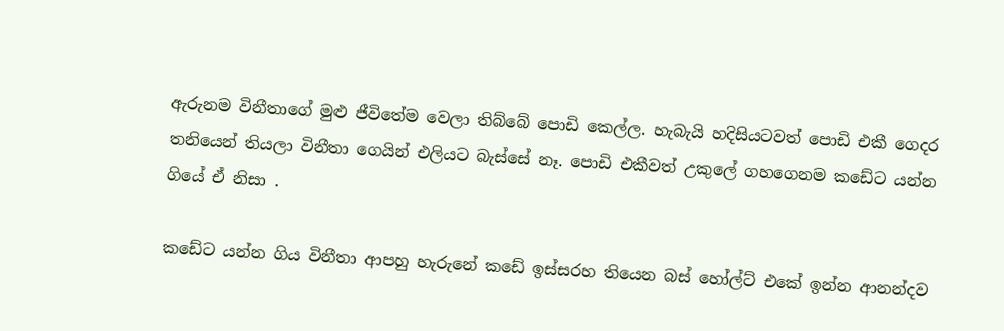ඇරුනම විනීතාගේ මුළු ජීවිතේම වෙලා තිබ්බේ පොඩි කෙල්ල. හැබැයි හදිසියටවත් පොඩි එකී ගෙදර තනියෙන් තියලා විනීතා ගෙයින් එලියට බැස්සේ නෑ. පොඩි එකීවත් උකුලේ ගහගෙනම කඩේට යන්න ගියේ ඒ නිසා .

කඩේට යන්න ගිය විනීතා ආපහු හැරුනේ කඩේ ඉස්සරහ තියෙන බස් හෝල්ට් එකේ ඉන්න ආනන්දව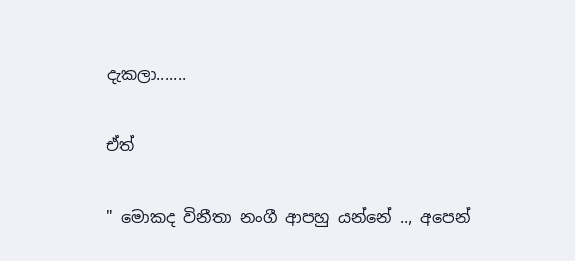දැකලා.......

ඒත්

" මොකද විනීතා නංගී ආපහු යන්නේ .., අපෙන්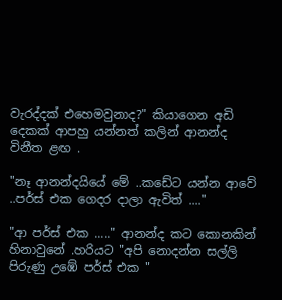වැරද්දක් එහෙමවුනාද?" කියාගෙන අඩි දෙකක් ආපහු යන්නත් කලින් ආනන්ද විනීත ළඟ .

"නෑ ආනන්දයියේ මේ ..කඩේට යන්න ආවේ ..පර්ස් එක ගෙදර දාලා ඇවිත් ...."

"ආ පර්ස් එක ....." ආනන්ද කට කොනකින් හිනාවුනේ .හරියට "අපි නොදන්න සල්ලි පිරුණු උඹේ පර්ස් එක "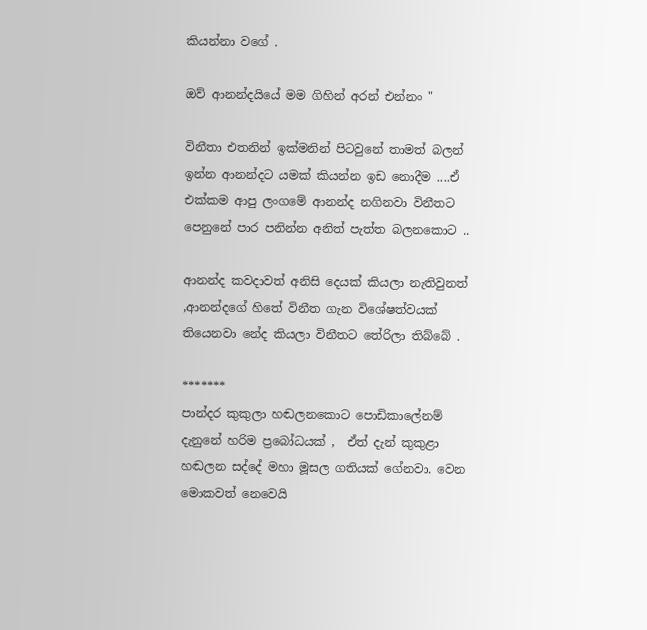කියන්නා වගේ .

ඔව් ආනන්දයියේ මම ගිහින් අරන් එන්නං "

විනීතා එතනින් ඉක්මනින් පිටවුනේ තාමත් බලන් ඉන්න ආනන්දට යමක් කියන්න ඉඩ නොදීම ....ඒ එක්කම ආපු ලංගමේ ආනන්ද නගිනවා විනීතට පෙනුනේ පාර පනින්න අනිත් පැත්ත බලනකොට ..

ආනන්ද කවදාවත් අනිසි දෙයක් කියලා නැතිවුනත් ,ආනන්දගේ හිතේ විනීත ගැන විශේෂත්වයක් තියෙනවා නේද කියලා විනීතට තේරිලා තිබ්බේ .

*******
පාන්දර කුකුලා හඬලනකොට පොඩිකාලේනම් දැනුනේ හරිම ප්‍රබෝධයක් ,  ඒත් දැන් කුකුළා හඬලන සද්දේ මහා මූසල ගතියක් ගේනවා. වෙන මොකවත් නෙවෙයි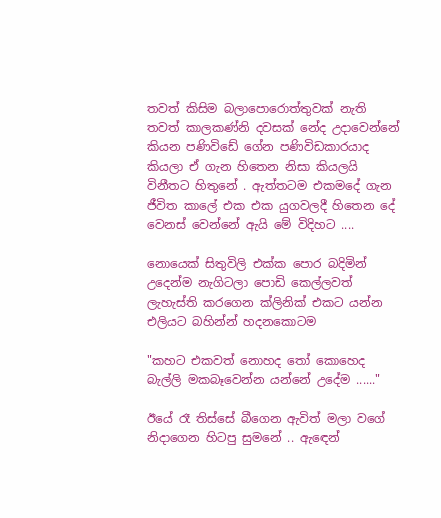තවත් කිසිම බලාපොරොත්තුවක් නැති තවත් කාලකණ්නි දවසක් නේද උදාවෙන්නේ කියන පණිවිඩේ ගේන පණිවිඩකාරයාද කියලා ඒ ගැන හිතෙන නිසා කියලයි විනීතට හිතුනේ . ඇත්තටම එකමදේ ගැන ජීවිත කාලේ එක එක යුගවලදී හිතෙන දේ වෙනස් වෙන්නේ ඇයි මේ විදිහට ....

නොයෙක් සිතුවිලි එක්ක පොර බදිමින් උදෙන්ම නැගිටලා පොඩි කෙල්ලවත් ලැහැස්ති කරගෙන ක්ලිනික් එකට යන්න එලියට බහින්න් හදනකොටම

"කහට එකවත් නොහද තෝ කොහෙද බැල්ලි මකබෑවෙන්න යන්නේ උදේම ......"

ඊයේ රෑ තිස්සේ බීගෙන ඇවිත් මලා වගේ නිදාගෙන හිටපු සුමනේ .. ඇඳෙන්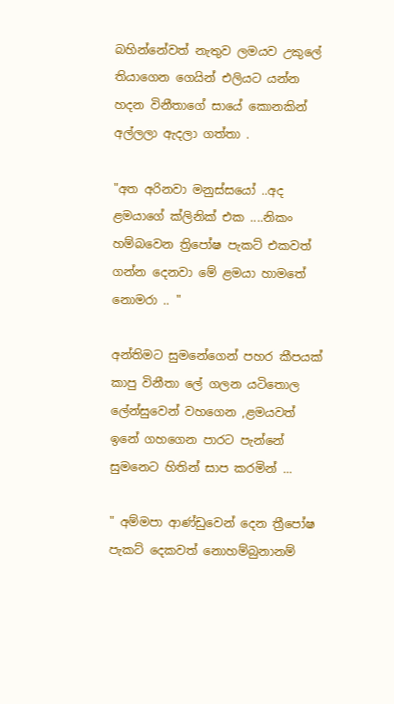බහින්නේවත් නැතුව ලමයව උකුලේ තියාගෙන ගෙයින් එලියට යන්න හදන විනීතාගේ සායේ කොනකින් අල්ලලා ඇදලා ගත්තා .

"අත අරිනවා මනුස්සයෝ ..අද ළමයාගේ ක්ලිනික් එක ....නිකං හම්බවෙන ත්‍රිපෝෂ පැකට් එකවත් ගන්න දෙනවා මේ ළමයා හාමතේ නොමරා .. "

අන්තිමට සුමනේගෙන් පහර කීපයක් කාපු විනීතා ලේ ගලන යටිතොල ලේන්සුවෙන් වහගෙන ,ළමයවත් ඉනේ ගහගෙන පාරට පැන්නේ සුමනෙට හිතින් සාප කරමින් ...

" අම්මපා ආණ්ඩුවෙන් දෙන ත්‍රීපෝෂ පැකට් දෙකවත් නොහම්බුනානම්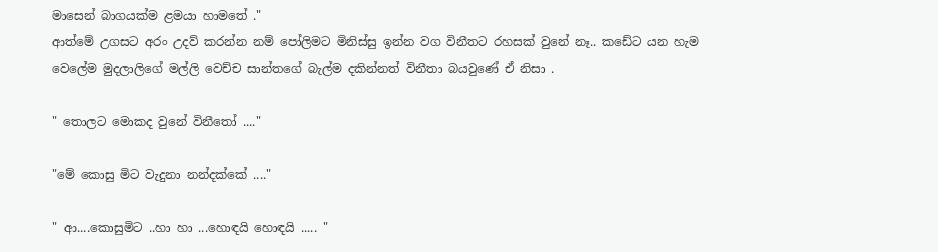මාසෙන් බාගයක්ම ළමයා හාමතේ ."
ආත්මේ උගසට අරං උදව් කරන්න නම් පෝලිමට මිනිස්සු ඉන්න වග විනීතට රහසක් වුනේ නෑ.. කඩේට යන හැම වෙලේම මුදලාලිගේ මල්ලි වෙච්ච සාන්තගේ බැල්ම දකින්නත් විනීතා බයවුණේ ඒ නිසා .

" තොලට මොකද වුනේ විනීතෝ ...."

"මේ කොසු මිට වැදුනා නන්දක්කේ ...."

" ආ....කොසුමිට ..හා හා ...හොඳයි හොඳයි ..... "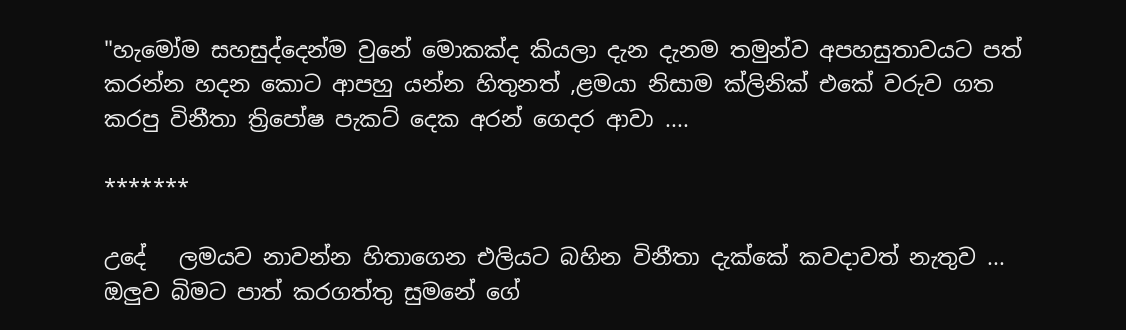"හැමෝම සහසුද්දෙන්ම වුනේ මොකක්ද කියලා දැන දැනම තමුන්ව අපහසුතාවයට පත් කරන්න හදන කොට ආපහු යන්න හිතුනත් ,ළමයා නිසාම ක්ලිනික් එකේ වරුව ගත කරපු විනීතා ත්‍රිපෝෂ පැකට් දෙක අරන් ගෙදර ආවා ....

*******

උදේ   ලමයව නාවන්න හිතාගෙන එලියට බහින විනීතා දැක්කේ කවදාවත් නැතුව ... ඔලුව බිමට පාත් කරගත්තු සුමනේ ගේ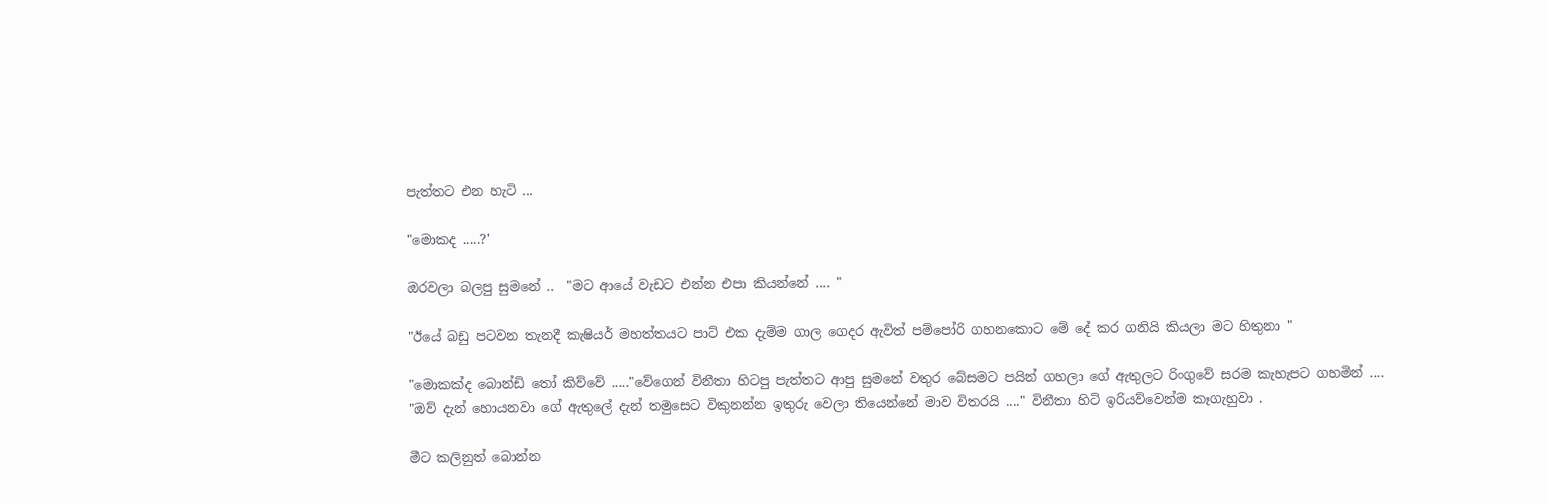පැත්තට එන හැටි ...

"මොකද .....?'

ඔරවලා බලපු සුමනේ ..  "මට ආයේ වැඩට එන්න එපා කියන්නේ .... "

"ඊයේ බඩු පටවන තැනදී කැෂියර් මහත්තයට පාට් එක දැම්ම ගාල ගෙදර ඇවිත් පම්පෝරි ගහනකොට මේ දේ කර ගනියි කියලා මට හිතුනා "

"මොකක්ද බොන්ඩි තෝ කිව්වේ ....."වේගෙන් විනීතා හිටපු පැත්තට ආපු සුමනේ වතුර බේසමට පයින් ගහලා ගේ ඇතුලට රිංගුවේ සරම කැහැපට ගහමින් ....
"ඔව් දැන් හොයනවා ගේ ඇතුලේ දැන් තමුසෙට විකුනන්න ඉතුරු වෙලා තියෙන්නේ මාව විතරයි ...." විනීතා හිටි ඉරියව්වෙන්ම කෑගැහුවා .

මීට කලිනුත් බොන්න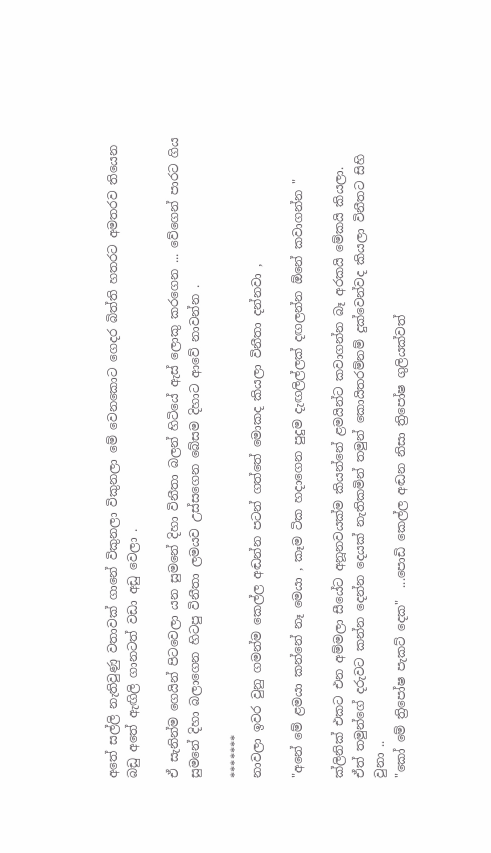අතේ සල්ලි නැතිවුණු වතාවක් ගානේ විකුනලා විකුනලා මේ වෙනකොට ගෙදර බිත්ති හතරට අමතරව තියෙන බඩු අතේ ඇඟිලි ගානටත් වඩා අඩු වෙලා .

ඒ සැනින්ම ගෙයින් පිටවෙලා යන සුමනේ දිහා විනීතා බලන් හිටියේ ඇස් ලොකු කරගෙන ... වේගෙන් පාරට ගිය සුමනේ දිහා බලාගෙන හිටපු විනීතා ලමයව උස්සගෙන බේසම දිහාට ආවේ නාවන්න .

*******
නාවලා ඉවර වුනු ගමන්ම කෙල්ල අඬන්න පටන් ගත්තේ මොකද කියලා විනීතා දන්නවා ,

"අනේ මේ ළමයා කන්නේ නෑ මෙයා , කෑම ටික හදාගෙන පුදුම දැඟලිල්ලක් දඟලන්න ඕනේ කවාගන්න "

ක්ලිනික් එකට එන අම්මලා සීයේට අනූනවයක්ම කියන්නේ ළමයින්ට කවාගන්න බෑ අරකයි මේකයි කියලා.
ඒත් තමුන්ගේ දරුවට කන්න දෙන්න දෙයක් නැතිකමින් තමුන් කොයිතරම්නම් දුක්වෙන්වද කියලා විනීතට සිහි වුනා ..
"කෝ මේ ත්‍රිපෝෂ පැකට් දෙක"  ...පොඩි කෙල්ල අඬන නිසා ත්‍රිපෝෂ ගුලියක්වත්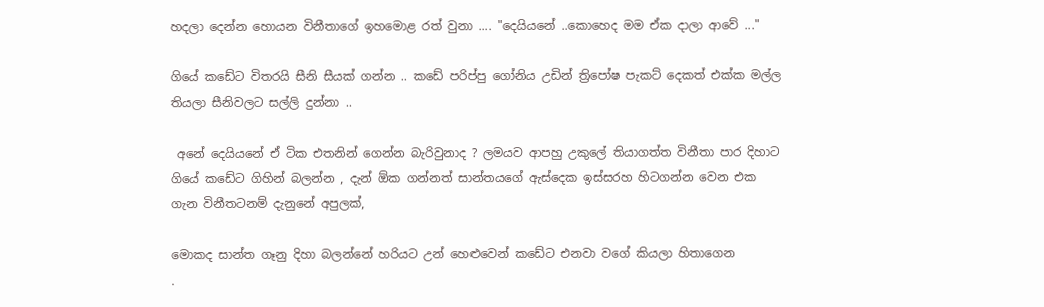හදලා දෙන්න හොයන විනීතාගේ ඉහමොළ රත් වුනා .... "දෙයියනේ ..කොහෙද මම ඒක දාලා ආවේ ..."

ගියේ කඩේට විතරයි සීනි සීයක් ගන්න .. කඩේ පරිප්පු ගෝනිය උඩින් ත්‍රිපෝෂ පැකට් දෙකත් එක්ක මල්ල තියලා සීනිවලට සල්ලි දුන්නා ..

 අනේ දෙයියනේ ඒ ටික එතනින් ගෙන්න බැරිවුනාද ? ලමයව ආපහු උකුලේ තියාගත්ත විනීතා පාර දිහාට ගියේ කඩේට ගිහින් බලන්න , දැන් ඕක ගන්නත් සාන්තයගේ ඇස්දෙක ඉස්සරහ හිටගන්න වෙන එක ගැන විනීතටනම් දැනුනේ අපුලක්,

මොකද සාන්ත ගෑනු දිහා බලන්නේ හරියට උන් හෙළුවෙන් කඩේට එනවා වගේ කියලා හිතාගෙන
.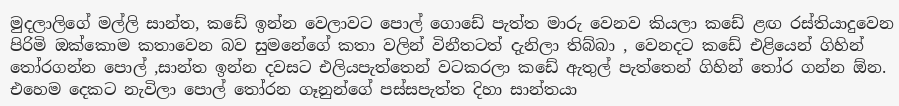මුදලාලිගේ මල්ලි සාන්ත, කඩේ ඉන්න වෙලාවට පොල් ගොඩේ පැත්ත මාරු වෙනව කියලා කඩේ ළඟ රස්තියාදුවෙන පිරිමි ඔක්කොම කතාවෙන බව සුමනේගේ කතා වලින් විනීතටත් දැනිලා තිබ්බා , වෙනදට කඩේ එළියෙන් ගිහින් තෝරගන්න පොල් ,සාන්ත ඉන්න දවසට එලියපැත්තෙන් වටකරලා කඩේ ඇතුල් පැත්තෙන් ගිහින් තෝර ගන්න ඕන. එහෙම දෙකට නැවිලා පොල් තෝරන ගෑනුන්ගේ පස්සපැත්ත දිහා සාන්තයා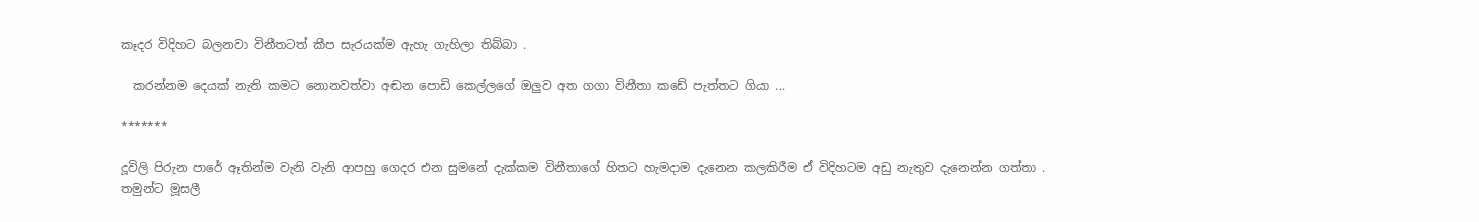කෑදර විදිහට බලනවා විනීතටත් කීප සැරයක්ම ඇහැ ගැහිලා තිබ්බා .

  කරන්නම දෙයක් නැති කමට නොනවත්වා අඬන පොඩි කෙල්ලගේ ඔලුව අත ගගා විනීතා කඩේ පැත්තට ගියා ...

*******

දූවිලි පිරුන පාරේ ඈතින්ම වැනි වැනි ආපහු ගෙදර එන සුමනේ දැක්කම විනීතාගේ හිතට හැමදාම දැනෙන කලකිරීම ඒ විදිහටම අඩු නැතුව දැනෙන්න ගත්තා . තමුන්ට මූසලී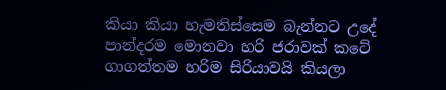කියා කියා හැමතිස්සෙම බැන්නට උදේ පාන්දරම මොනවා හරි ජරාවක් කටේ ගාගත්තම හරිම සිරියාවයි කියලා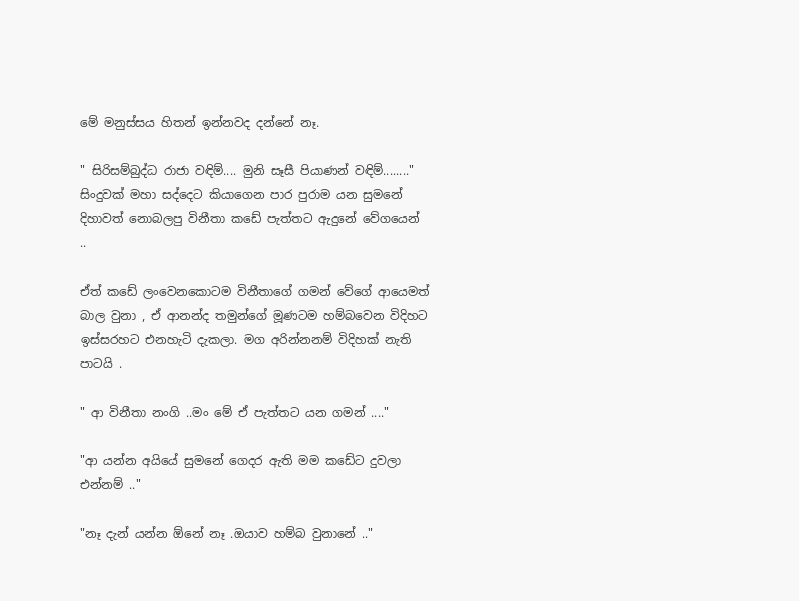මේ මනුස්සය හිතන් ඉන්නවද දන්නේ නෑ.

" සිරිසම්බුද්ධ රාජා වඳිම්.... මුනි සෑසී පියාණන් වඳිම්........" සිංදුවක් මහා සද්දෙට කියාගෙන පාර පුරාම යන සුමනේ දිහාවත් නොබලපු විනීතා කඩේ පැත්තට ඇදුනේ වේගයෙන් ..

ඒත් කඩේ ලංවෙනකොටම විනීතාගේ ගමන් වේගේ ආයෙමත් බාල වුනා , ඒ ආනන්ද තමුන්ගේ මූණටම හම්බවෙන විදිහට ඉස්සරහට එනහැටි දැකලා. මග අරින්නනම් විදිහක් නැති පාටයි .

" ආ විනීතා නංගි ..මං මේ ඒ පැත්තට යන ගමන් ...."

"ආ යන්න අයියේ සුමනේ ගෙදර ඇති මම කඩේට දුවලා එන්නම් .."

"නෑ දැන් යන්න ඕනේ නෑ .ඔයාව හම්බ වුනානේ .."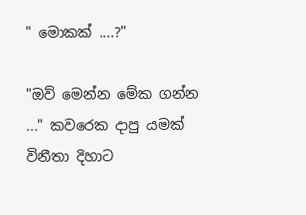" මොකක් ....?"

"ඔව් මෙන්න මේක ගන්න ..." කවරෙක දාපු යමක් විනීතා දිහාට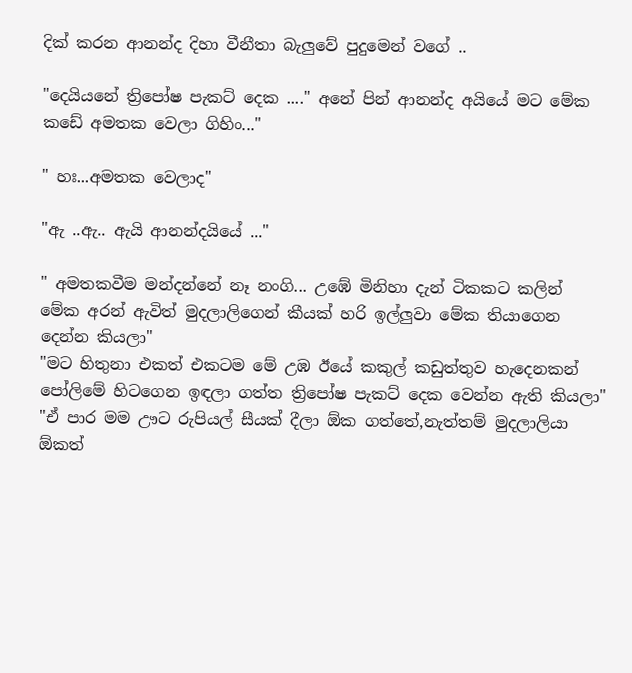දික් කරන ආනන්ද දිහා වීනීතා බැලුවේ පුදුමෙන් වගේ ..

"දෙයියනේ ත්‍රිපෝෂ පැකට් දෙක ...." අනේ පින් ආනන්ද අයියේ මට මේක කඩේ අමතක වෙලා ගිහිං..."

" හඃ...අමතක වෙලාද"

"ඇ ..ඇ.. ඇයි ආනන්දයියේ ..."

" අමතකවීම මන්දන්නේ නෑ නංගි... උඹේ මිනිහා දැන් ටිකකට කලින් මේක අරන් ඇවිත් මුදලාලිගෙන් කීයක් හරි ඉල්ලුවා මේක තියාගෙන දෙන්න කියලා"
"මට හිතුනා එකත් එකටම මේ උඹ ඊයේ කකුල් කඩුත්තුව හැදෙනකන් පෝලිමේ හිටගෙන ඉඳලා ගත්ත ත්‍රිපෝෂ පැකට් දෙක වෙන්න ඇති කියලා"
"ඒ පාර මම ඌට රුපියල් සීයක් දීලා ඕක ගත්තේ,නැත්තම් මුදලාලියා ඕකත්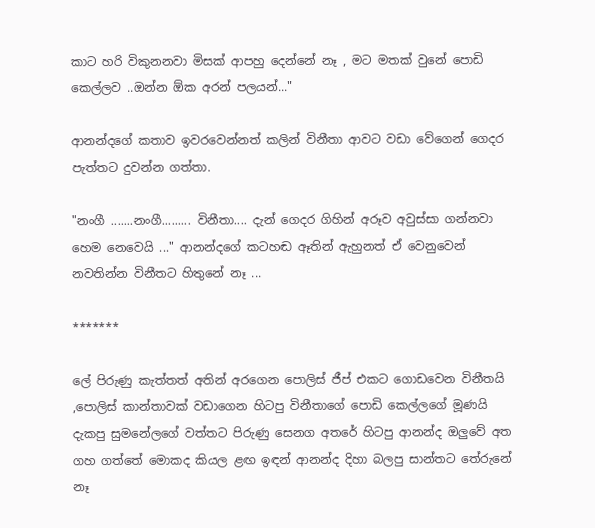කාට හරි විකුනනවා මිසක් ආපහු දෙන්නේ නෑ , මට මතක් වුනේ පොඩි කෙල්ලව ..ඔන්න ඕක අරන් පලයන්..."

ආනන්දගේ කතාව ඉවරවෙන්නත් කලින් විනීතා ආවට වඩා වේගෙන් ගෙදර පැත්තට දුවන්න ගත්තා.

"නංගී .......නංගී......... විනීතා.... දැන් ගෙදර ගිහින් අරූව අවුස්සා ගන්නවා හෙම නෙවෙයි ..." ආනන්දගේ කටහඬ ඈතින් ඇහුනත් ඒ වෙනුවෙන් නවතින්න විනීතට හිතුනේ නෑ ...

*******

ලේ පිරුණු කැත්තත් අතින් අරගෙන පොලිස් ජීප් එකට ගොඩවෙන විනීතයි ,පොලිස් කාන්තාවක් වඩාගෙන හිටපු විනීතාගේ පොඩි කෙල්ලගේ මූණයි දැකපු සුමනේලගේ වත්තට පිරුණු සෙනග අතරේ හිටපු ආනන්ද ඔලුවේ අත ගහ ගත්තේ මොකද කියල ළඟ ඉඳන් ආනන්ද දිහා බලපු සාන්තට තේරුනේ නෑ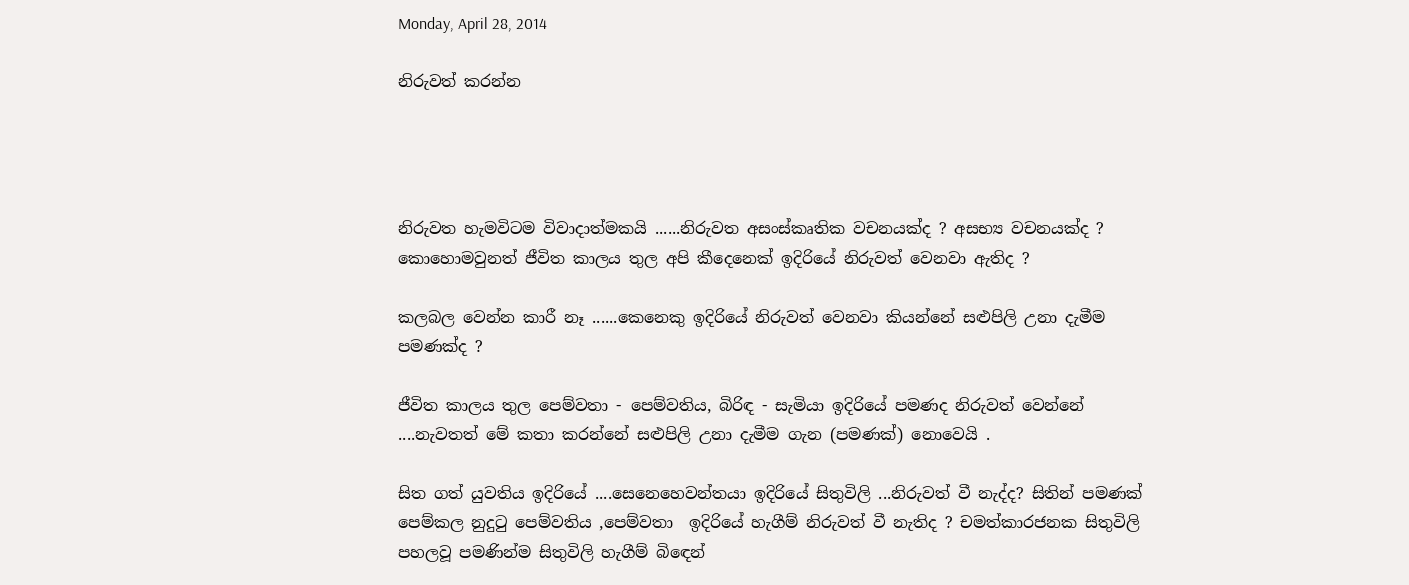Monday, April 28, 2014

නිරුවත් කරන්න




නිරුවත හැමවිටම විවාදාත්මකයි ......නිරුවත අසංස්කෘතික වචනයක්ද ? අසභ්‍ය වචනයක්ද ? කොහොමවුනත් ජීවිත කාලය තුල අපි කීදෙනෙක් ඉදිරියේ නිරුවත් වෙනවා ඇතිද ?

කලබල වෙන්න කාරී නෑ ......කෙනෙකු ඉදිරියේ නිරුවත් වෙනවා කියන්නේ සළුපිලි උනා දැමීම පමණක්ද ?

ජීවිත කාලය තුල පෙම්වතා - පෙම්වතිය, බිරිඳ - සැමියා ඉදිරියේ පමණද නිරුවත් වෙන්නේ ....නැවතත් මේ කතා කරන්නේ සළුපිලි උනා දැමීම ගැන (පමණක්) නොවෙයි .

සිත ගත් යුවතිය ඉදිරියේ ....සෙනෙහෙවන්තයා ඉදිරියේ සිතුවිලි ...නිරුවත් වී නැද්ද? සිතින් පමණක් පෙම්කල නුදුටු පෙම්වතිය ,පෙම්වතා  ඉදිරියේ හැගීම් නිරුවත් වී නැතිද ? චමත්කාරජනක සිතුවිලි  පහලවූ පමණින්ම සිතුවිලි හැගීම් බිඳෙන්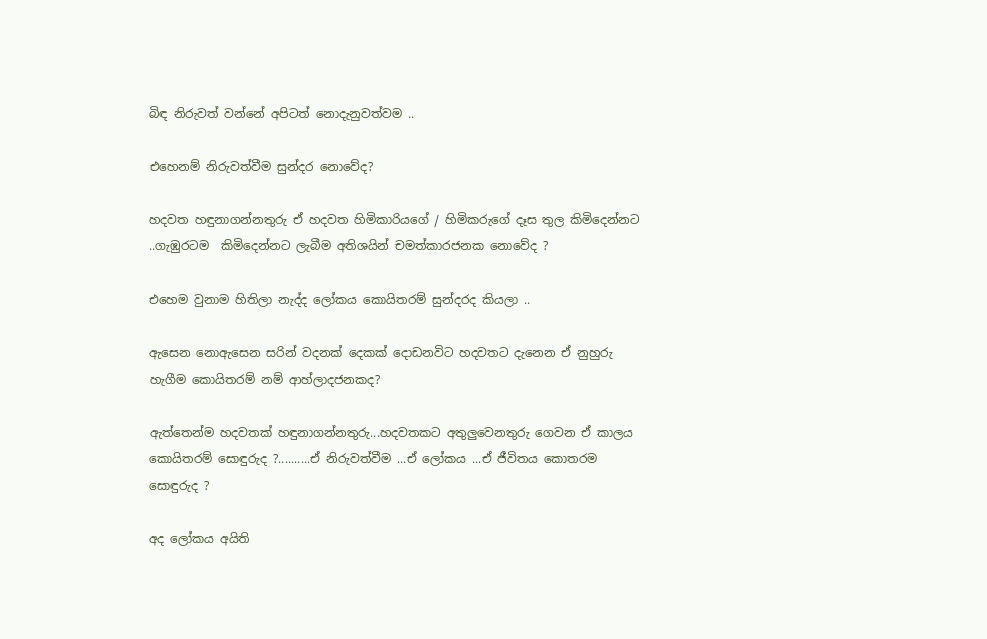බිඳ නිරුවත් වන්නේ අපිටත් නොදැනුවත්වම ..

එහෙනම් නිරුවත්වීම සුන්දර නොවේද?

හදවත හඳුනාගන්නතුරු ඒ හදවත හිමිකාරියගේ / හිමිකරුගේ දෑස තුල කිමිදෙන්නට ..ගැඹුරටම  කිමිදෙන්නට ලැබීම අතිශයින් චමත්කාරජනක නොවේද ?

එහෙම වුනාම හිතිලා නැද්ද ලෝකය කොයිතරම් සුන්දරද කියලා ..

ඇසෙන නොඇසෙන සරින් වදනක් දෙකක් දොඩනවිට හදවතට දැනෙන ඒ නුහුරු හැගීම කොයිතරම් නම් ආහ්ලාදජනකද?

ඇත්තෙන්ම හදවතක් හඳුනාගන්නතුරු...හදවතකට අතුලුවෙනතුරු ගෙවන ඒ කාලය කොයිතරම් සොඳුරුද ?..........ඒ නිරුවත්වීම ...ඒ ලෝකය ...ඒ ජීවිතය කොතරම සොඳුරුද ?

අද ලෝකය අයිති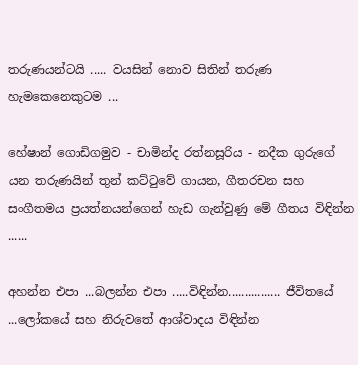තරුණයන්ටයි ..... වයසින් නොව සිතින් තරුණ හැමකෙනෙකුටම ...

හේෂාන් ගොඩිගමුව - චාමින්ද රත්නසූරිය - නදීක ගුරුගේ යන තරුණයින් තුන් කට්ටුවේ ගායන, ගීතරචන සහ සංගීතමය ප්‍රයත්නයන්ගෙන් හැඩ ගැන්වුණු මේ ගීතය විඳින්න ......

අහන්න එපා ...බලන්න එපා .....විඳින්න................ ජීවිතයේ ...ලෝකයේ සහ නිරුවතේ ආශ්වාදය විඳින්න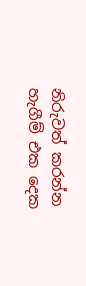නිරුවත් කරන්න හැගීම් එක දෙක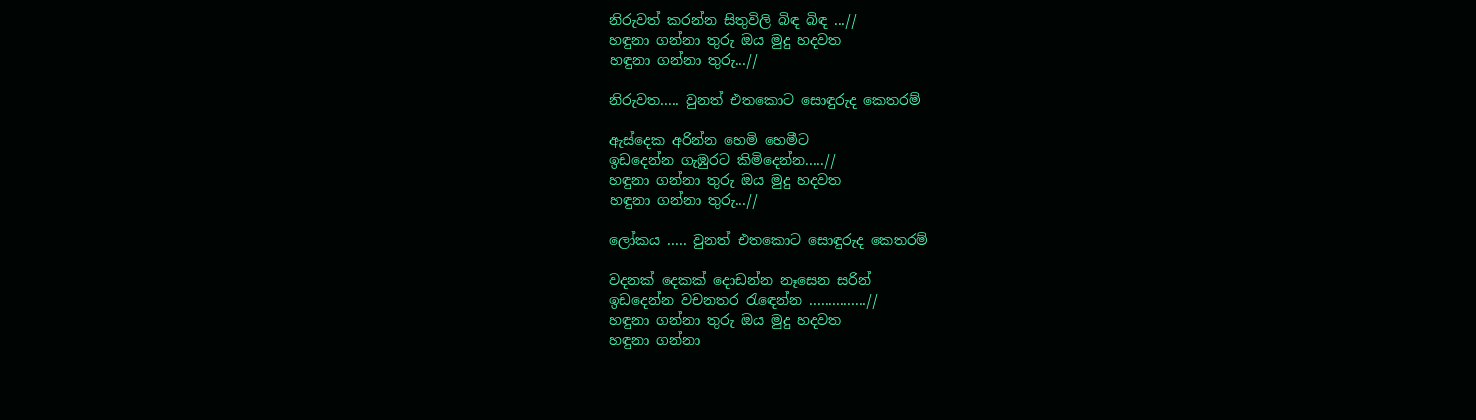නිරුවත් කරන්න සිතුවිලි බිඳ බිඳ ...//
හඳුනා ගන්නා තුරු ඔය මුදු හදවත
හඳුනා ගන්නා තුරු...//

නිරුවත..... වුනත් එතකොට සොඳුරුද කෙතරම්

ඇස්දෙක අරින්න හෙමි හෙමීට
ඉඩදෙන්න ගැඹුරට කිමිදෙන්න.....//
හඳුනා ගන්නා තුරු ඔය මුදු හදවත
හඳුනා ගන්නා තුරු...//

ලෝකය ..... වුනත් එතකොට සොඳුරුද කෙතරම්

වදනක් දෙකක් දොඩන්න නෑසෙන සරින්
ඉඩදෙන්න වචනතර රැඳෙන්න ...............//
හඳුනා ගන්නා තුරු ඔය මුදු හදවත
හඳුනා ගන්නා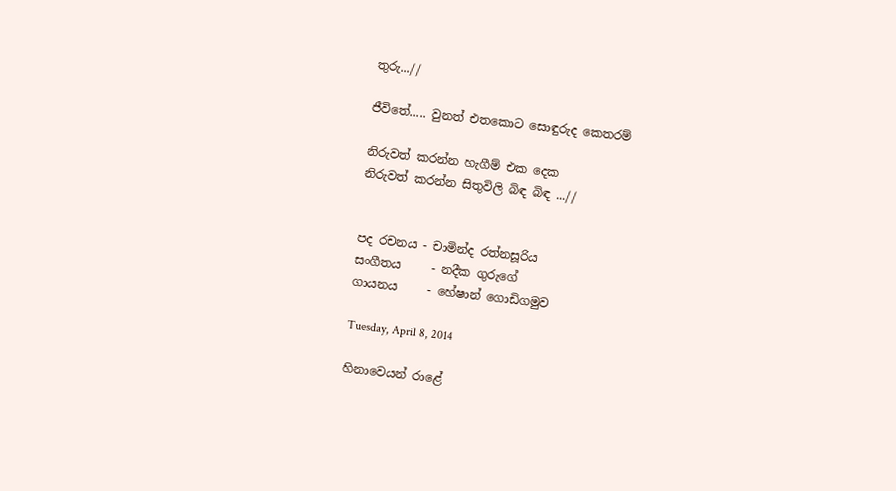තුරු...//

ජීවිතේ..... වුනත් එතකොට සොඳුරුද කෙතරම්

නිරුවත් කරන්න හැගීම් එක දෙක
නිරුවත් කරන්න සිතුවිලි බිඳ බිඳ ...//


පද රචනය - චාමින්ද රත්නසූරිය
සංගීතය     - නදීක ගුරුගේ
ගායනය     - හේෂාන් ගොඩිගමුව

Tuesday, April 8, 2014

හිනාවෙයන් රාළේ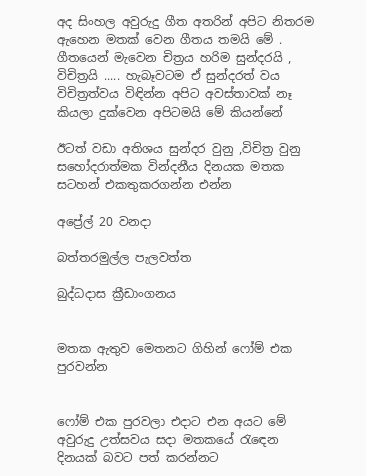අද සිංහල අවුරුදු ගීත අතරින් අපිට නිතරම ඇහෙන මතක් වෙන ගීතය තමයි මේ . ගීතයෙන් මැවෙන චිත්‍රය හරිම සුන්දරයි , විචිත්‍රයි ..... හැබෑවටම ඒ සුන්දරත් වය විචිත්‍රත්වය විඳින්න අපිට අවස්තාවක් නෑ කියලා දුක්වෙන අපිටමයි මේ කියන්නේ

ඊටත් වඩා අතිශය සුන්දර වුනු ,විචිත්‍ර වුනු සහෝදරාත්මක වින්දනීය දිනයක මතක සටහන් එකතුකරගන්න එන්න

අප්‍රේල් 20 වනදා

බත්තරමුල්ල පැලවත්ත

බුද්ධදාස ක්‍රීඩාංගනය


මතක ඇතුව මෙතනට ගිහින් ෆෝම් එක පුරවන්න


ෆෝම් එක පුරවලා එදාට එන අයට මේ අවුරුදු උත්සවය සදා මතකයේ රැඳෙන දිනයක් බවට පත් කරන්නට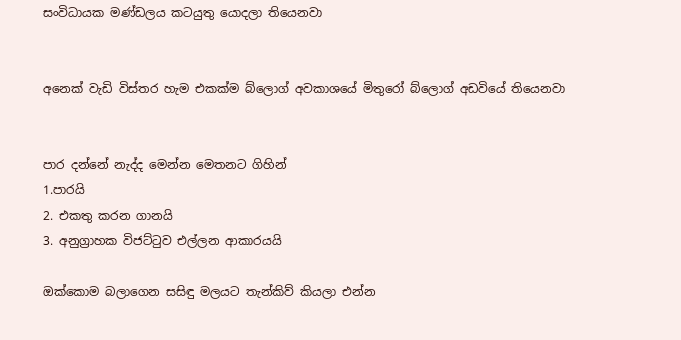සංවිධායක මණ්ඩලය කටයුතු යොදලා තියෙනවා


අනෙක් වැඩි විස්තර හැම එකක්ම බ්ලොග් අවකාශයේ මිතුරෝ බ්ලොග් අඩවියේ තියෙනවා


පාර දන්නේ නැද්ද මෙන්න මෙතනට ගිහින්
1.පාරයි
2. එකතු කරන ගානයි
3. අනුග්‍රාහක විජට්ටුව එල්ලන ආකාරයයි

ඔක්කොම බලාගෙන සසිඳු මලයට තැන්කිව් කියලා එන්න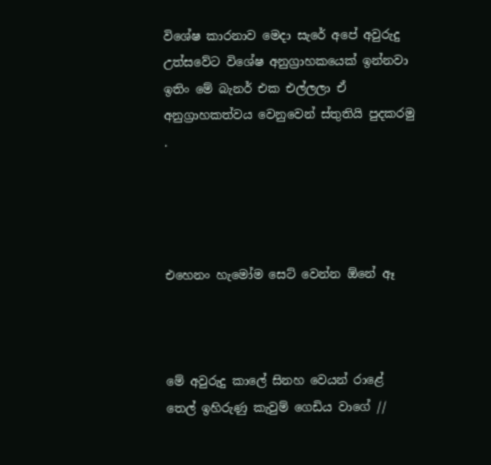විශේෂ කාරනාව මෙදා සැරේ අපේ අවුරුදු උත්සවේට විශේෂ අනුග්‍රාහකයෙක් ඉන්නවා ඉතිං මේ බැනර් එක එල්ලලා ඒ අනුග්‍රාහකත්වය වෙනුවෙන් ස්තුතියි පුදකරමු .




එහෙනං හැමෝම සෙට් වෙන්න ඕනේ ඈ



මේ අවුරුදු කාලේ සිනහ වෙයන් රාළේ
තෙල් ඉහිරුණු කැවුම් ගෙඩිය වාගේ //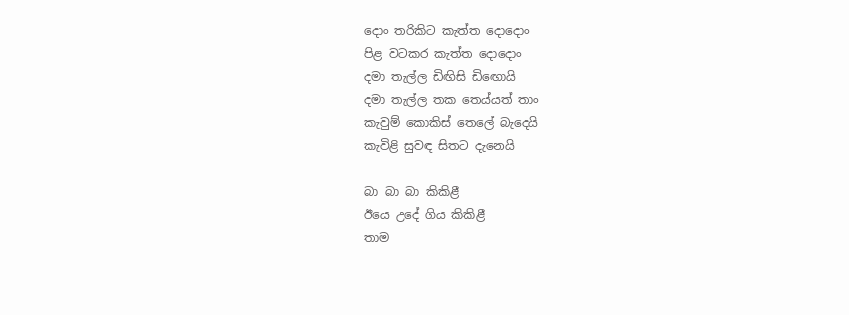දොං තරිකිට කැත්ත ‍දොදොං
පිළ වටකර කැත්ත දොදොං
දමා තැල්ල ඩිඟිසි ඩි‍‍ඟොයි
දමා තැල්ල තක තෙය්යත් තාං
කැවුම් කොකිස් තෙලේ බැ‍දෙයි
කැවිළි සුවඳ සිතට දැනෙයි

බා බා බා කිකිළී
ඊයෙ උදේ ගිය කිකිළී
තාම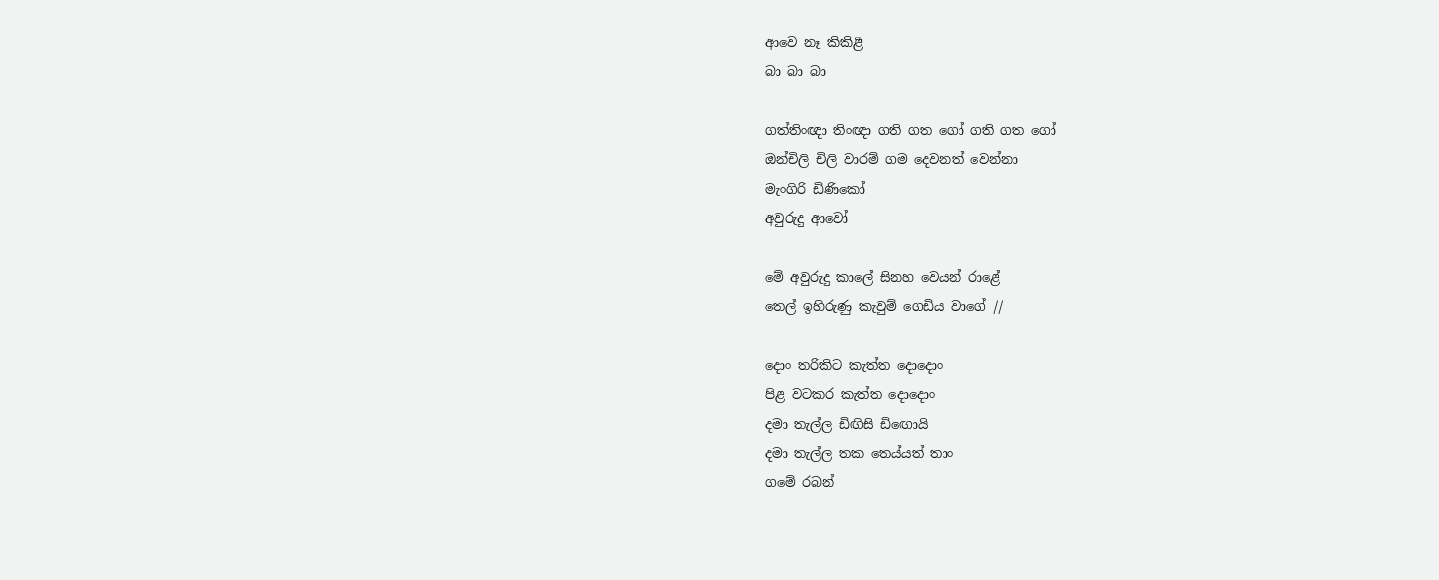ආවෙ නෑ කිකිළී
බා බා බා

ගත්තිංඥා තිංඥා ගති ගත ගෝ ගති ගත ගෝ
ඔන්චිලි චිලි වාරම් ගම දෙවනත් වෙන්නා
මැංගිරි ඩිණිකෝ
අවුරුදු ආවෝ

මේ අවුරුදු කාලේ සිනහ වෙයන් රාළේ
තෙල් ඉහිරුණු කැවුම් ගෙඩිය වාගේ //

දොං තරිකිට කැත්ත ‍දොදොං
පිළ වටකර කැත්ත දොදොං
දමා තැල්ල ඩිඟිසි ඩි‍‍ඟොයි
දමා තැල්ල තක තෙය්යත් තාං
ගමේ රබන්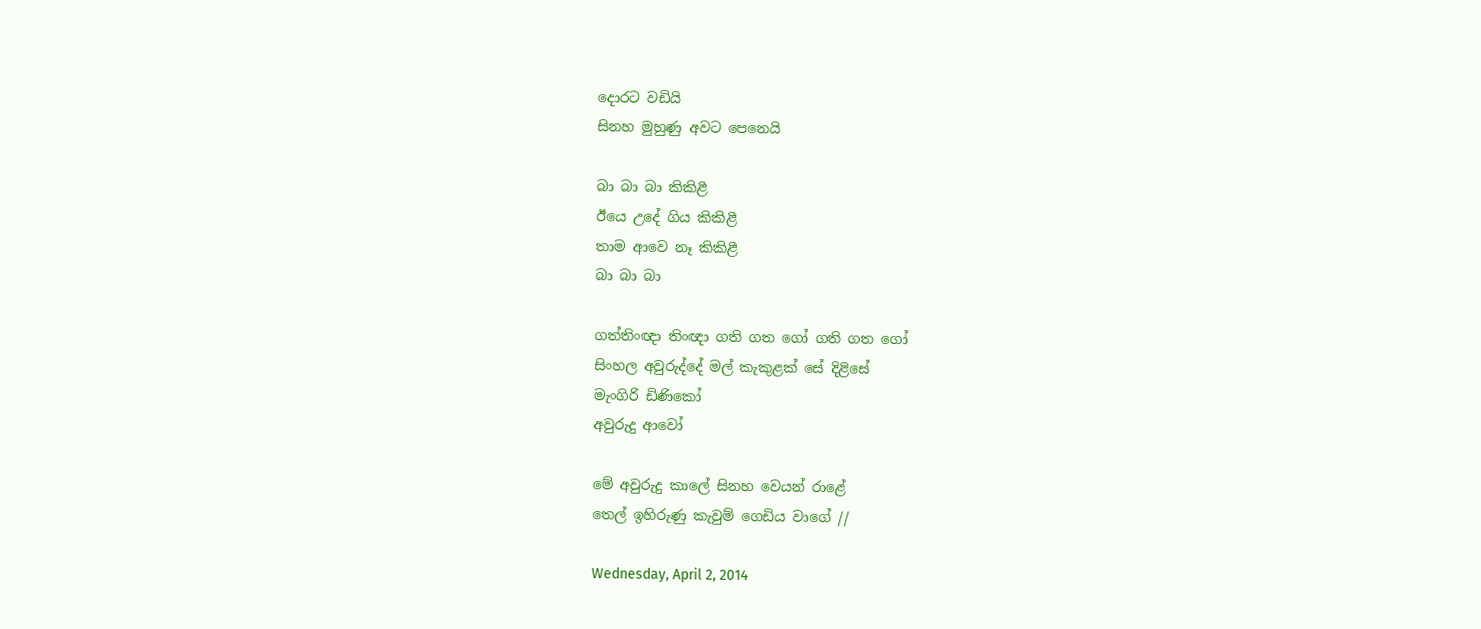දොරට වඩියි
සිනහ මුහුණු අවට පෙනෙයි

බා බා බා කිකිළී
ඊයෙ උදේ ගිය කිකිළී
තාම ආවෙ නෑ කිකිළී
බා බා බා

ගත්තිංඥා තිංඥා ගති ගත ගෝ ගති ගත ගෝ
සිංහල අවුරුද්දේ මල් කැකුළක් සේ දිළිසේ
මැංගිරි ඩිණිකෝ
අවුරුදු ආවෝ

මේ අවුරුදු කාලේ සිනහ වෙයන් රාළේ
තෙල් ඉහිරුණු කැවුම් ගෙඩිය වාගේ //

Wednesday, April 2, 2014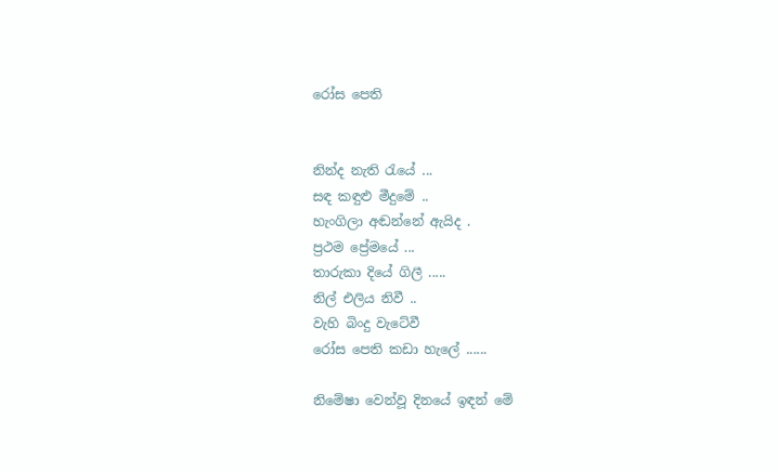රෝස පෙති


නින්ද නැති රැයේ ...
සඳ කඳුළු මීදුමේ ..
හැංගිලා අඬන්නේ ඇයිද .
ප්‍රථම ප්‍රේමයේ ...
තාරුකා දියේ ගිලී .....
නිල් එලිය නිවී ..
වැහි බිංදු වැටේවී
රෝස පෙති කඩා හැලේ ......

නිමේෂා වෙන්වූ දිනයේ ඉඳන් මේ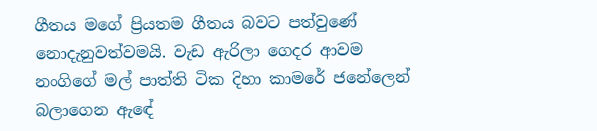ගීතය මගේ ප්‍රියතම ගීතය බවට පත්වුණේ නොදැනුවත්වමයි. වැඩ ඇරිලා ගෙදර ආවම නංගිගේ මල් පාත්ති ටික දිහා කාමරේ ජනේලෙන් බලාගෙන ඇඳේ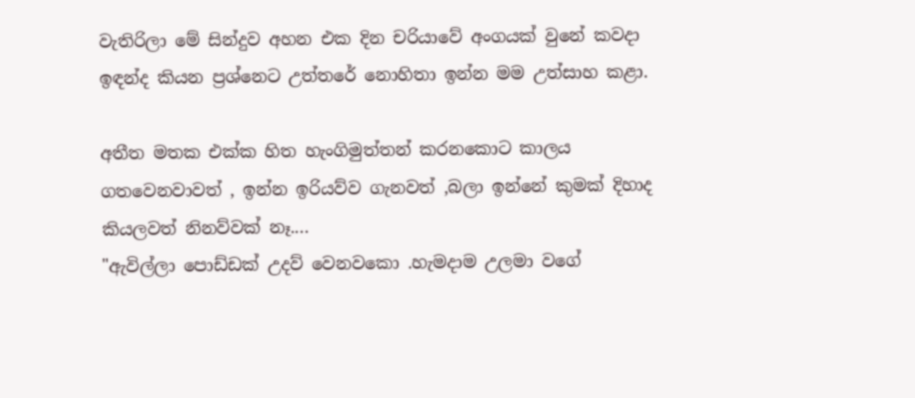වැතිරිලා මේ සින්දුව අහන එක දින චරියාවේ අංගයක් වුනේ කවදා ඉඳන්ද කියන ප්‍රශ්නෙට උත්තරේ නොහිතා ඉන්න මම උත්සාහ කළා.

අතීත මතක එක්ක හිත හැංගිමුත්තන් කරනකොට කාලය ගතවෙනවාවත් , ඉන්න ඉරියව්ව ගැනවත් ,බලා ඉන්නේ කුමක් දිහාද කියලවත් නිනව්වක් නෑ....
"ඇවිල්ලා පොඩ්ඩක් උදව් වෙනවකො .හැමදාම උලමා වගේ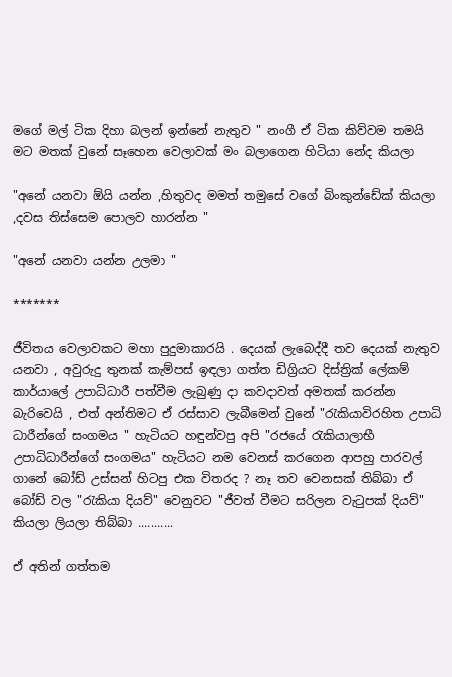මගේ මල් ටික දිහා බලන් ඉන්නේ නැතුව " නංගී ඒ ටික කිව්වම තමයි මට මතක් වුනේ සෑහෙන වෙලාවක් මං බලාගෙන හිටියා නේද කියලා

"අනේ යනවා ඕයි යන්න ,හිතුවද මමත් තමුසේ වගේ බිංකුන්ඩේක් කියලා ,දවස තිස්සෙම පොලව හාරන්න "

"අනේ යනවා යන්න උලමා "

*******

ජීවිතය වෙලාවකට මහා පුදුමාකාරයි . දෙයක් ලැබෙද්දී තව දෙයක් නැතුව යනවා , අවුරුදු තුනක් කැම්පස් ඉඳලා ගත්ත ඩිග්‍රියට දිස්ත්‍රික් ලේකම් කාර්යාලේ උපාධිධාරී පත්වීම ලැබුණු දා කවදාවත් අමතක් කරන්න බැරිවෙයි , එත් අන්තිමට ඒ රස්සාව ලැබීමෙන් වුනේ "රැකියාවිරහිත උපාධි ධාරීන්ගේ සංගමය " හැටියට හඳුන්වපු අපි "රජයේ රැකියාලාභී උපාධිධාරීන්ගේ සංගමය" හැටියට නම වෙනස් කරගෙන ආපහු පාරවල් ගානේ බෝඩ් උස්සන් හිටපු එක විතරද ? නෑ තව වෙනසක් තිබ්බා ඒ බෝඩ් වල "රැකියා දියව්" වෙනුවට "ජීවත් වීමට සරිලන වැටුපක් දියව්" කියලා ලියලා තිබ්බා ...........

ඒ අතින් ගත්තම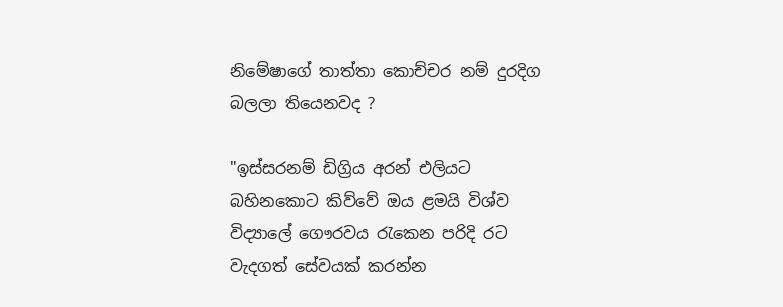නිමේෂාගේ තාත්තා කොච්චර නම් දුරදිග බලලා තියෙනවද ?

"ඉස්සරනම් ඩිග්‍රිය අරන් එලියට බහිනකොට කිව්වේ ඔය ළමයි විශ්ව විද්‍යාලේ ගෞරවය රැකෙන පරිදි රට වැදගත් සේවයක් කරන්න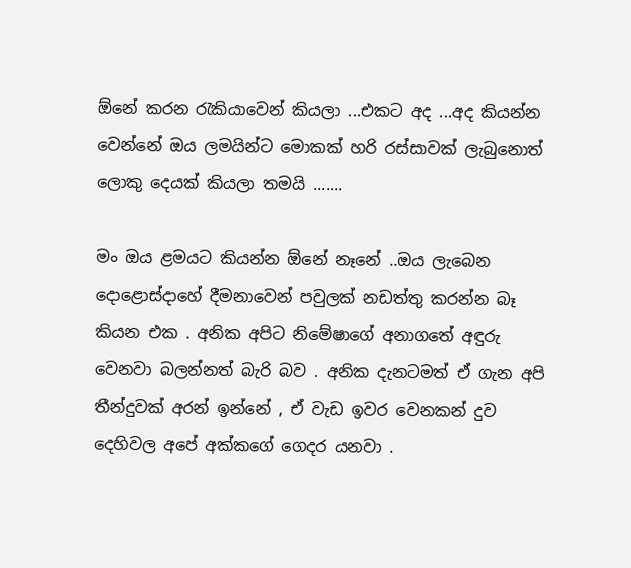ඕනේ කරන රැකියාවෙන් කියලා ...එකට අද ...අද කියන්න වෙන්නේ ඔය ලමයින්ට මොකක් හරි රස්සාවක් ලැබුනොත් ලොකු දෙයක් කියලා තමයි .......

මං ඔය ළමයට කියන්න ඕනේ නෑනේ ..ඔය ලැබෙන දොළොස්දාහේ දීමනාවෙන් පවුලක් නඩත්තු කරන්න බෑ කියන එක . අනික අපිට නිමේෂාගේ අනාගතේ අඳුරු වෙනවා බලන්නත් බැරි බව . අනික දැනටමත් ඒ ගැන අපි තීන්දුවක් අරන් ඉන්නේ , ඒ වැඩ ඉවර වෙනකන් දුව දෙහිවල අපේ අක්කගේ ගෙදර යනවා .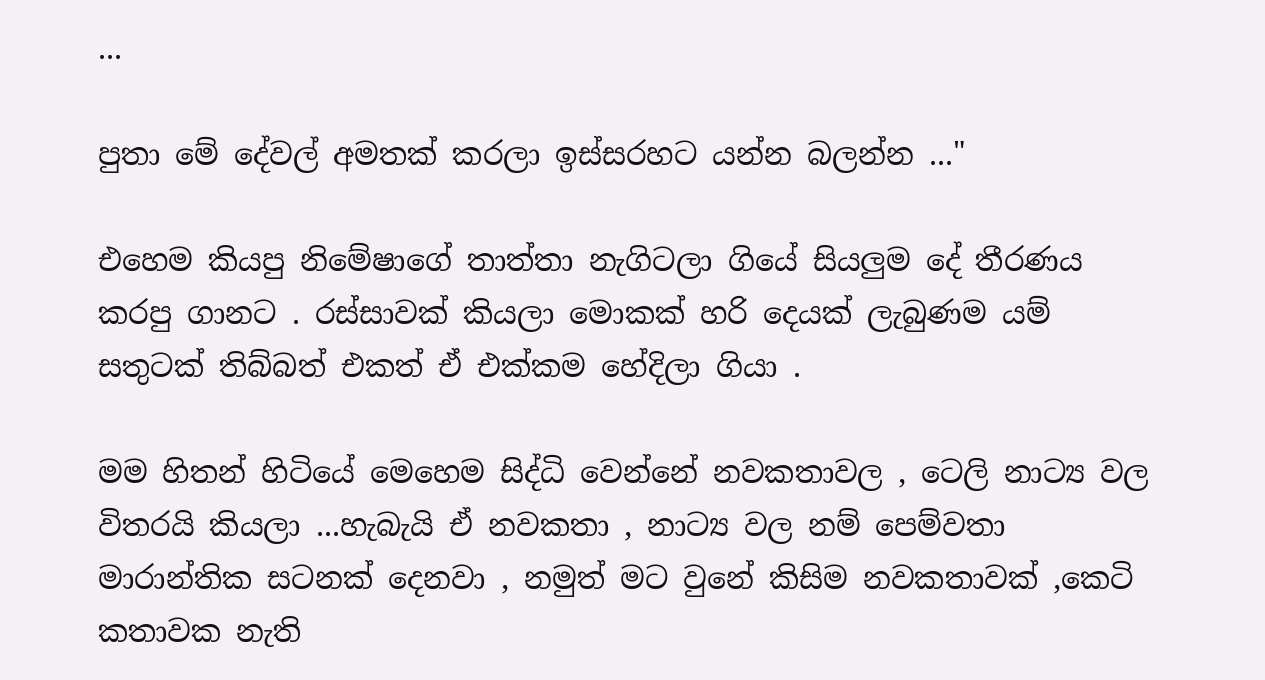...

පුතා මේ දේවල් අමතක් කරලා ඉස්සරහට යන්න බලන්න ..."

එහෙම කියපු නිමේෂාගේ තාත්තා නැගිටලා ගියේ සියලුම දේ තීරණය කරපු ගානට . රස්සාවක් කියලා මොකක් හරි දෙයක් ලැබුණම යම් සතුටක් තිබ්බත් එකත් ඒ එක්කම හේදිලා ගියා .

මම හිතන් හිටියේ මෙහෙම සිද්ධි වෙන්නේ නවකතාවල , ටෙලි නාට්‍ය වල විතරයි කියලා ...හැබැයි ඒ නවකතා , නාට්‍ය වල නම් පෙම්වතා මාරාන්තික සටනක් දෙනවා , නමුත් මට වුනේ කිසිම නවකතාවක් ,කෙටි කතාවක නැති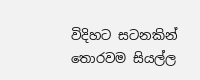විදිහට සටනකින් තොරවම සියල්ල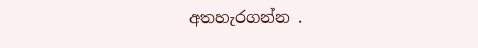අතහැරගන්න .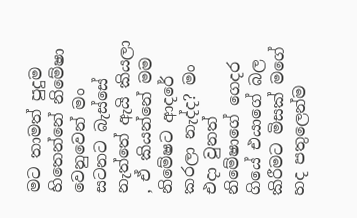මට තාමත් පුදුම හිතෙන්නේ නිමේෂා වෙනුවෙන් මං සටනට බැස්සේ නැත්තේ ඇයි කියලා , ඒ කියන්නේ මම නිමේෂට ආදරේ කරලා නැද්ද? මං එදා වුනත් නිමේෂාගේ ගෙදර ගියේ එයාගේ බල කිරීමට මිසක් මගේ හද පතුලෙන්ම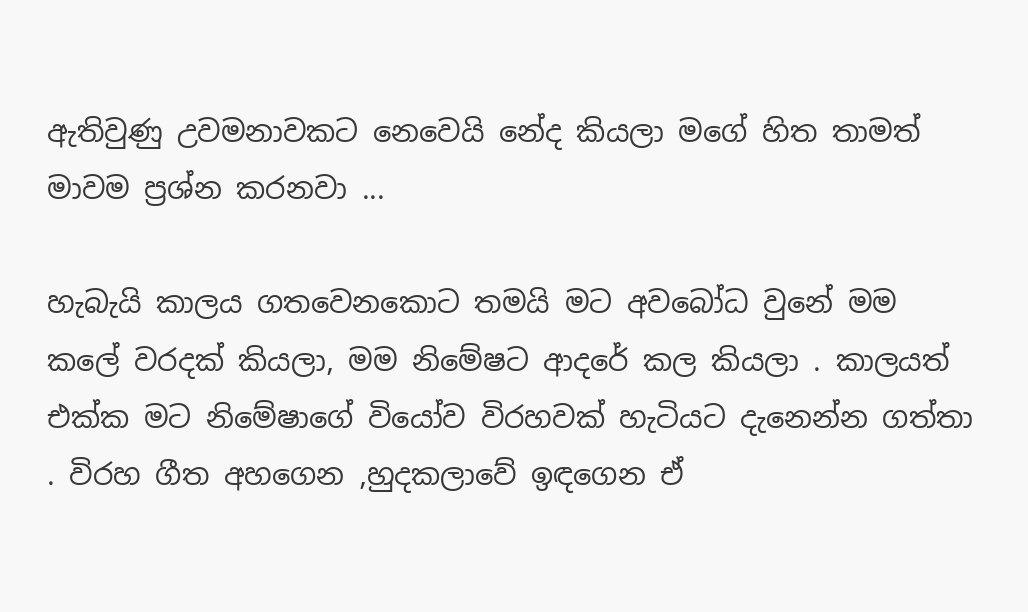ඇතිවුණු උවමනාවකට නෙවෙයි නේද කියලා මගේ හිත තාමත් මාවම ප්‍රශ්න කරනවා ...

හැබැයි කාලය ගතවෙනකොට තමයි මට අවබෝධ වුනේ මම කලේ වරදක් කියලා, මම නිමේෂට ආදරේ කල කියලා . කාලයත් එක්ක මට නිමේෂාගේ වියෝව විරහවක් හැටියට දැනෙන්න ගත්තා . විරහ ගීත අහගෙන ,හුදකලාවේ ඉඳගෙන ඒ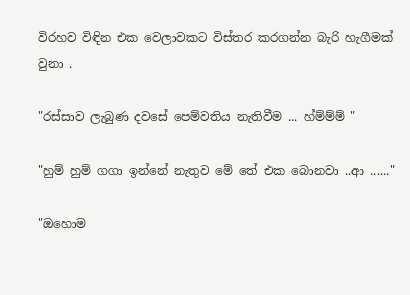විරහව විඳින එක වෙලාවකට විස්තර කරගන්න බැරි හැගීමක් වුනා .

"රස්සාව ලැබුණ දවසේ පෙම්වතිය නැතිවීම ... හ්ම්ම්ම් "

"හුම් හුම් ගගා ඉන්නේ නැතුව මේ තේ එක බොනවා ..ආ ......"

"ඔහොම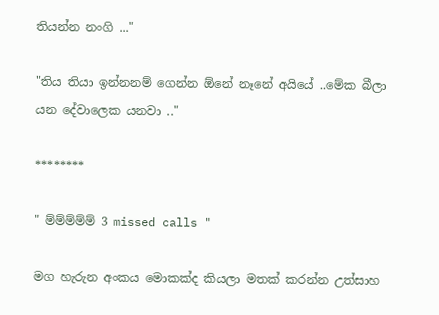තියන්න නංගි ..."

"තිය තියා ඉන්නනම් ගෙන්න ඕනේ නෑනේ අයියේ ..මේක බීලා යන දේවාලෙක යනවා .."

********

" ම්ම්ම්ම්ම් 3 missed calls "

මග හැරුන අංකය මොකක්ද කියලා මතක් කරන්න උත්සාහ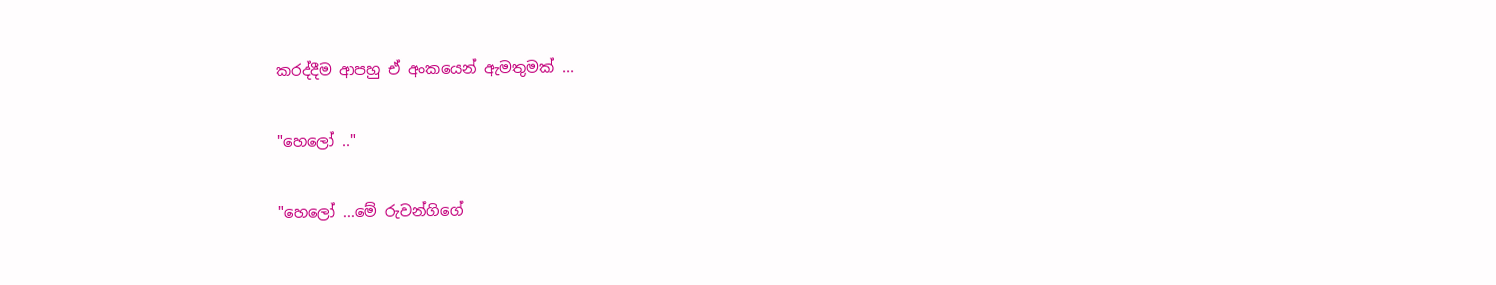කරද්දීම ආපහු ඒ අංකයෙන් ඇමතුමක් ...

"හෙලෝ .."

"හෙලෝ ...මේ රුවන්ගිගේ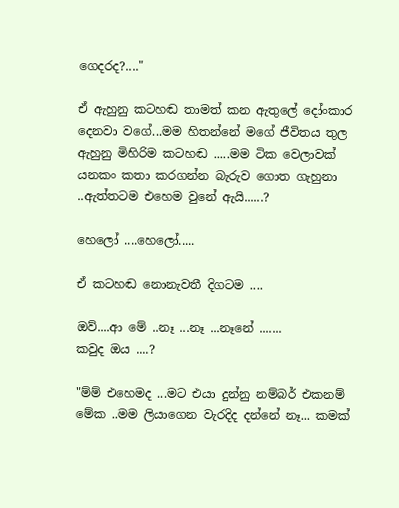ගෙදරද?...."

ඒ ඇහුනු කටහඬ තාමත් කන ඇතුලේ දෝංකාර දෙනවා වගේ...මම හිතන්නේ මගේ ජීවිතය තුල ඇහුනු මිහිරිම කටහඬ .....මම ටික වෙලාවක් යනකං කතා කරගන්න බැරුව ගොත ගැහුනා ..ඇත්තටම එහෙම වුනේ ඇයි......?

හෙලෝ ....හෙලෝ.....

ඒ කටහඬ නොනැවතී දිගටම ....

ඔව්....ආ මේ ..නෑ ...නෑ ...නෑනේ .......
කවුද ඔය ....?

"ම්ම් එහෙමද ...මට එයා දුන්නු නම්බර් එකනම් මේක ..මම ලියාගෙන වැරදිද දන්නේ නෑ... කමක්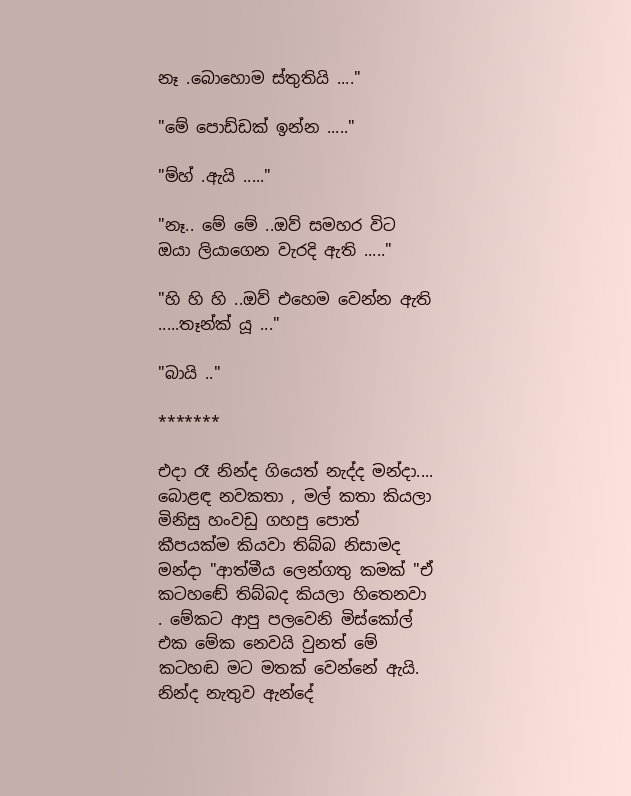නෑ .බොහොම ස්තුතියි ...."

"මේ පොඩ්ඩක් ඉන්න ....."

"ම්හ් .ඇයි ....."

"නෑ.. මේ මේ ..ඔව් සමහර විට ඔයා ලියාගෙන වැරදි ඇති ....."

"හි හි හි ..ඔව් එහෙම වෙන්න ඇති .....තෑන්ක් යූ ..."

"බායි .."

*******

එදා රෑ නින්ද ගියෙත් නැද්ද මන්දා.... බොළඳ නවකතා , මල් කතා කියලා මිනිසු හංවඩු ගහපු පොත් කීපයක්ම කියවා තිබ්බ නිසාමද මන්දා "ආත්මීය ලෙන්ගතු කමක් "ඒ කටහඬේ තිබ්බද කියලා හිතෙනවා . මේකට ආපු පලවෙනි මිස්කෝල් එක මේක නෙවයි වුනත් මේ කටහඬ මට මතක් වෙන්නේ ඇයි. නින්ද නැතුව ඇන්දේ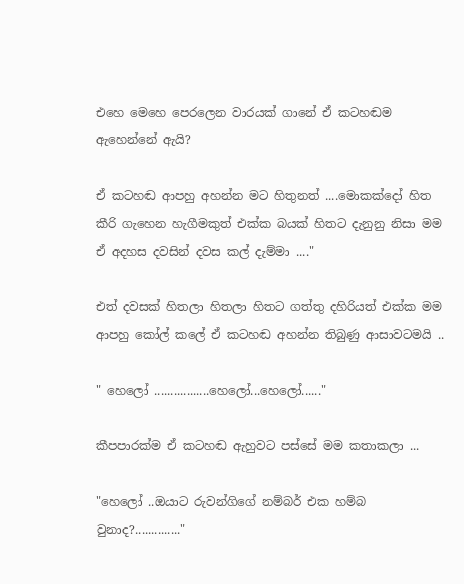එහෙ මෙහෙ පෙරලෙන වාරයක් ගානේ ඒ කටහඬම ඇහෙන්නේ ඇයි?

ඒ කටහඬ ආපහු අහන්න මට හිතුනත් ....මොකක්දෝ හිත කීරි ගැහෙන හැගීමකුත් එක්ක බයක් හිතට දැනුනු නිසා මම ඒ අදහස දවසින් දවස කල් දැම්මා ...."

එත් දවසක් හිතලා හිතලා හිතට ගත්තු දහිරියත් එක්ක මම ආපහු කෝල් කලේ ඒ කටහඬ අහන්න තිබුණු ආසාවටමයි ..

" හෙලෝ .................හෙලෝ...හෙලෝ......"

කීපපාරක්ම ඒ කටහඬ ඇහුවට පස්සේ මම කතාකලා ...

"හෙලෝ ..ඔයාට රුවන්ගිගේ නම්බර් එක හම්බ වුනාද?.............."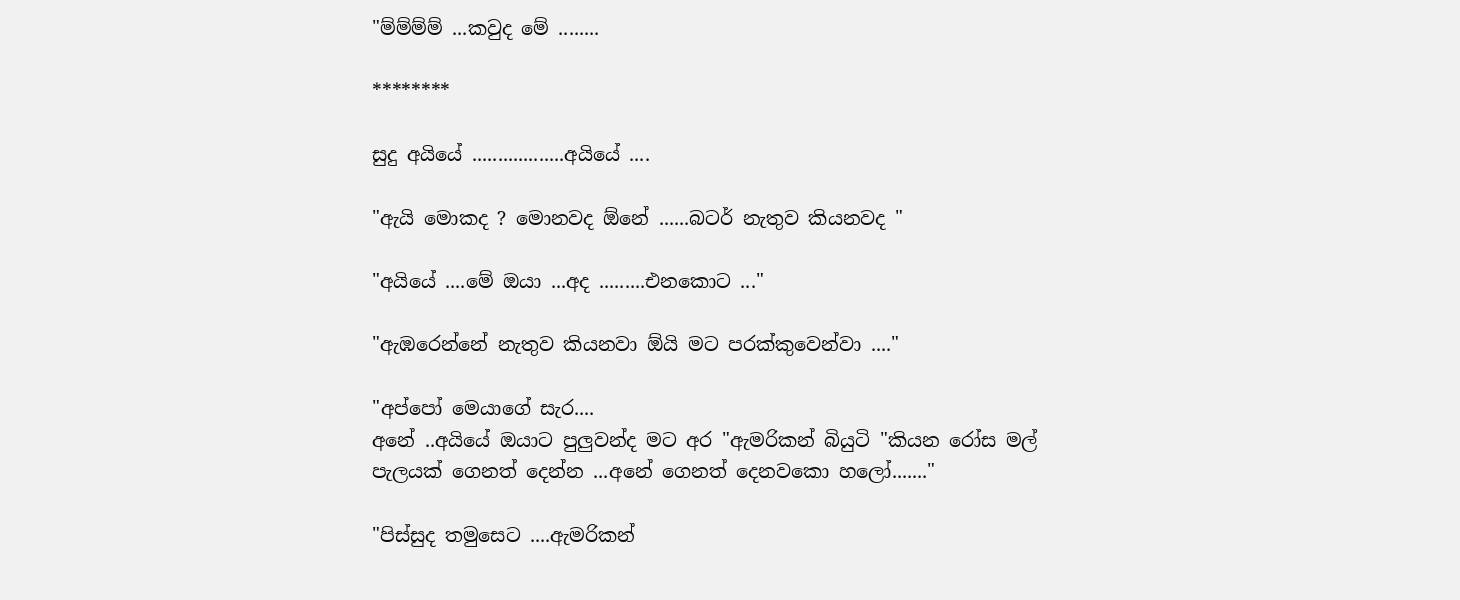"ම්ම්ම්ම් ...කවුද මේ ........

********

සුදු අයියේ ..................අයියේ ....

"ඇයි මොකද ? මොනවද ඕනේ ......බටර් නැතුව කියනවද "

"අයියේ ....මේ ඔයා ...අද .........එනකොට ..."

"ඇඹරෙන්නේ නැතුව කියනවා ඕයි මට පරක්කුවෙන්වා ...."

"අප්පෝ මෙයාගේ සැර....
අනේ ..අයියේ ඔයාට පුලුවන්ද මට අර "ඇමරිකන් බියුටි "කියන රෝස මල් පැලයක් ගෙනත් දෙන්න ...අනේ ගෙනත් දෙනවකො හලෝ......."

"පිස්සුද තමුසෙට ....ඇමරිකන්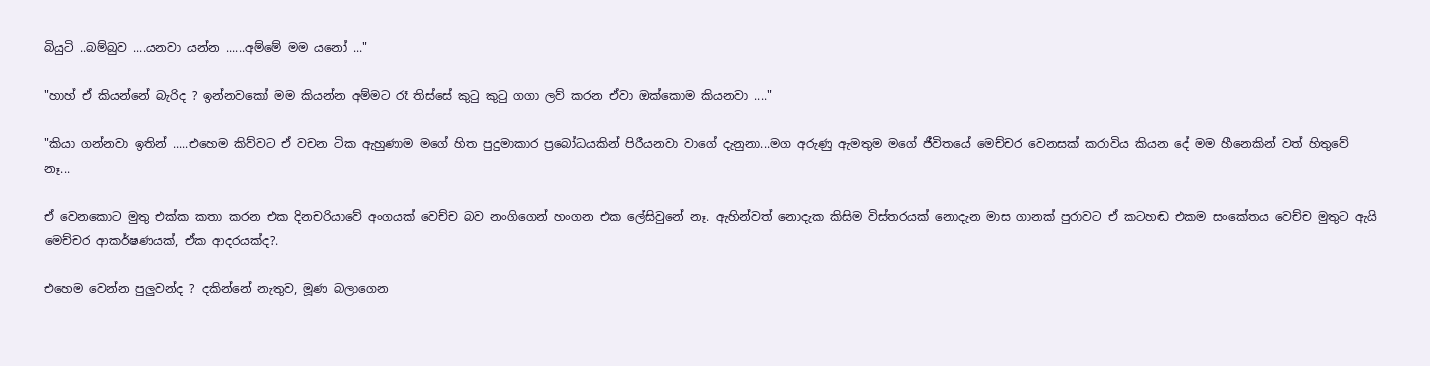බියුටි ..බම්බුව ....යනවා යන්න ......අම්මේ මම යනෝ ..."

"හාහ් ඒ කියන්නේ බැරිද ? ඉන්නවකෝ මම කියන්න අම්මට රෑ තිස්සේ කුටු කුටු ගගා ලව් කරන ඒවා ඔක්කොම කියනවා ...."

"කියා ගන්නවා ඉතින් .....එහෙම කිව්වට ඒ වචන ටික ඇහුණාම මගේ හිත පුදුමාකාර ප්‍රබෝධයකින් පිරීයනවා වාගේ දැනුනා...මග අරුණු ඇමතුම මගේ ජීවිතයේ මෙච්චර වෙනසක් කරාවිය කියන දේ මම හීනෙකින් වත් හිතුවේ නෑ...

ඒ වෙනකොට මුතු එක්ක කතා කරන එක දිනචරියාවේ අංගයක් වෙච්ච බව නංගිගෙන් හංගන එක ලේසිවුනේ නෑ. ඇහින්වත් නොදැක කිසිම විස්තරයක් නොදැන මාස ගානක් පුරාවට ඒ කටහඬ එකම සංකේතය වෙච්ච මුතුට ඇයි මෙච්චර ආකර්ෂණයක්, ඒක ආදරයක්ද?.

එහෙම වෙන්න පුලුවන්ද ? දකින්නේ නැතුව, මූණ බලාගෙන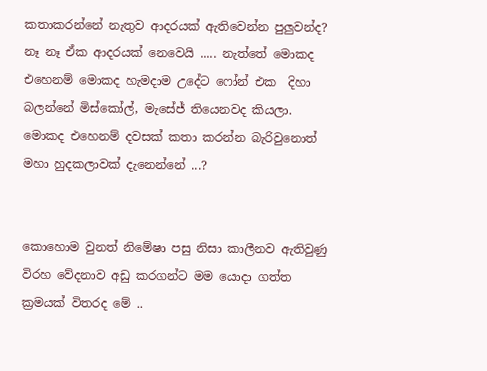කතාකරන්නේ නැතුව ආදරයක් ඇතිවෙන්න පුලුවන්ද? නෑ නෑ ඒක ආදරයක් නෙවෙයි ..... නැත්තේ මොකද එහෙනම් මොකද හැමදාම උදේට ෆෝන් එක  දිහා බලන්නේ මිස්කෝල්, මැසේජ් තියෙනවද කියලා. මොකද එහෙනම් දවසක් කතා කරන්න බැරිවුනොත් මහා හුදකලාවක් දැනෙන්නේ ...?


කොහොම වුනත් නිමේෂා පසු නිසා කාලීනව ඇතිවුණු විරහ වේදනාව අඩු කරගන්ට මම යොදා ගත්ත ක්‍රමයක් විතරද මේ ..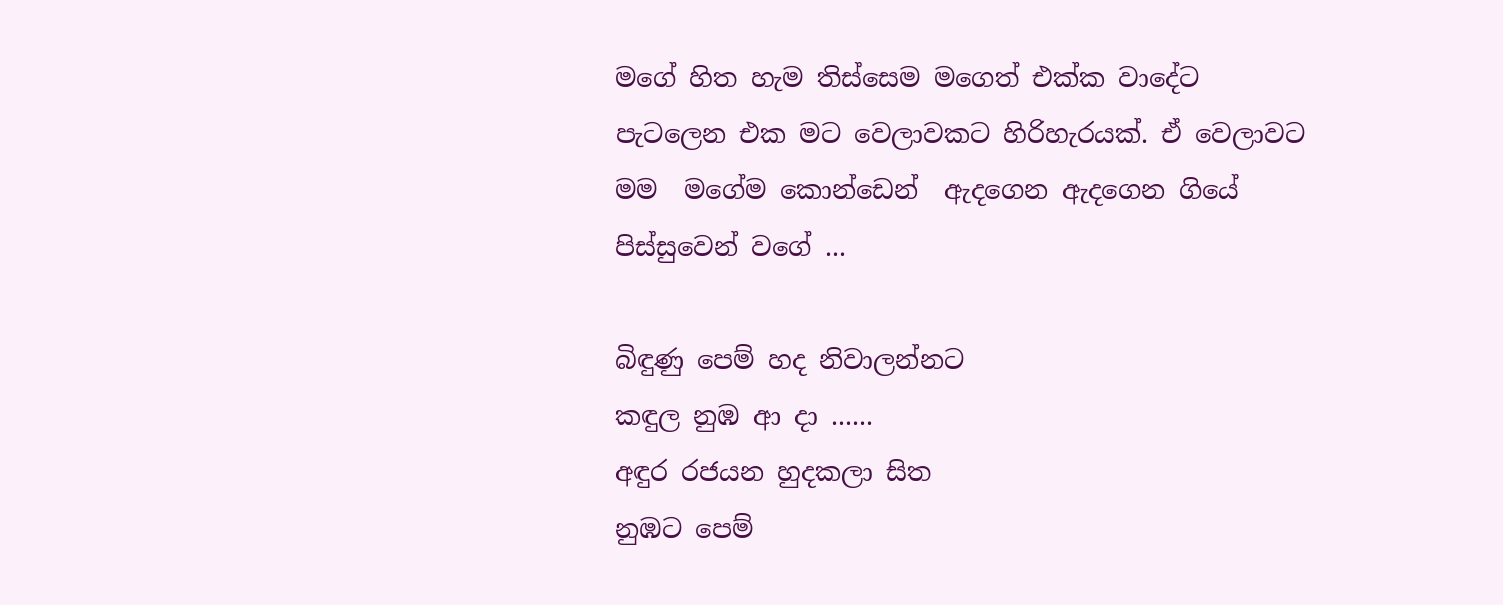මගේ හිත හැම තිස්සෙම මගෙත් එක්ක වාදේට පැටලෙන එක මට වෙලාවකට හිරිහැරයක්. ඒ වෙලාවට මම  මගේම කොන්ඩෙන්  ඇදගෙන ඇදගෙන ගියේ පිස්සුවෙන් වගේ ...

බිඳුණු පෙම් හද නිවාලන්නට
කඳුල නුඹ ආ දා ......
අඳුර රජයන හුදකලා සිත
නුඹට පෙම්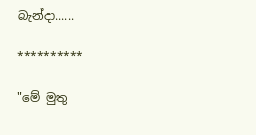බැන්දා......

**********

"මේ මුතු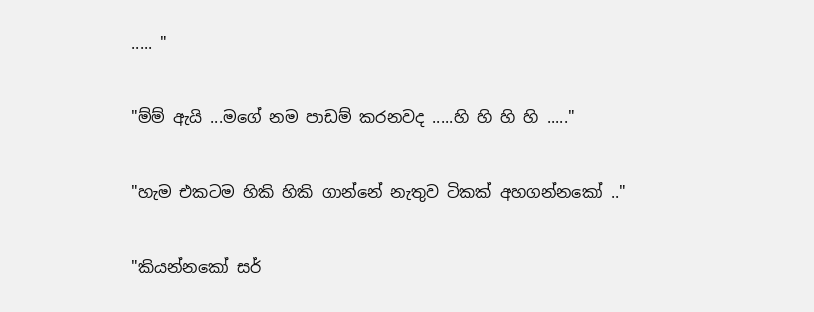..... "

"ම්ම් ඇයි ...මගේ නම පාඩම් කරනවද .....හි හි හි හි ....."

"හැම එකටම හිකි හිකි ගාන්නේ නැතුව ටිකක් අහගන්නකෝ .."

"කියන්නකෝ සර්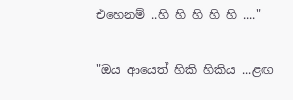එහෙනම් ..හි හි හි හි හි ...."

"ඔය ආයෙත් හිකි හිකිය ...ළඟ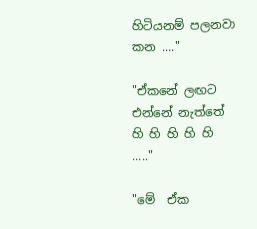හිටියනම් පලනවා කන ...."

"ඒකනේ ලඟට එන්නේ නැත්තේ  හි හි හි හි හි ....."

"මේ  ඒක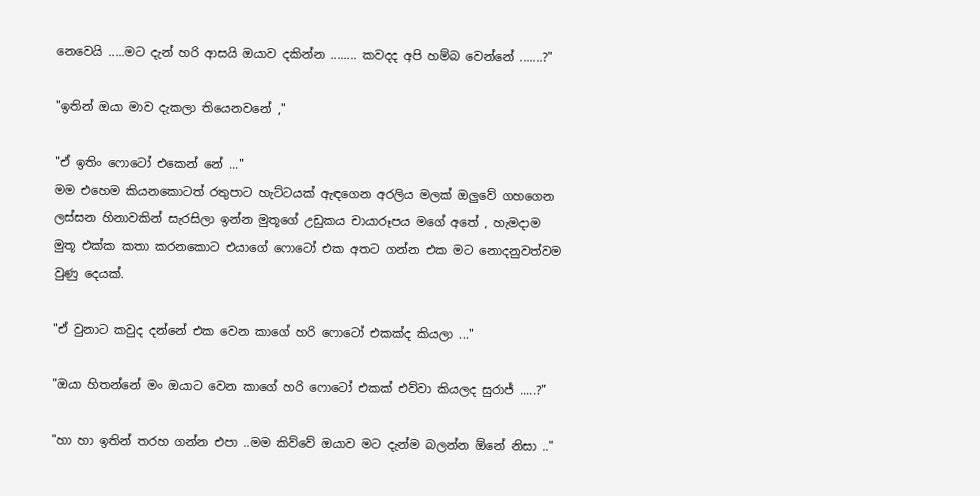නෙවෙයි .....මට දැන් හරි ආසයි ඔයාව දකින්න ........ කවදද අපි හම්බ වෙන්නේ .......?"

"ඉතින් ඔයා මාව දැකලා තියෙනවනේ ,"

"ඒ ඉතිං ෆොටෝ එකෙන් නේ ..."
මම එහෙම කියනකොටත් රතුපාට හැට්ටයක් ඇඳගෙන අරලිය මලක් ඔලුවේ ගහගෙන ලස්සන හිනාවකින් සැරසිලා ඉන්න මුතූගේ උඩුකය චායාරූපය මගේ අතේ , හැමදාම මුතූ එක්ක කතා කරනකොට එයාගේ ෆොටෝ එක අතට ගන්න එක මට නොදනුවත්වම වුණු දෙයක්.

"ඒ වුනාට කවුද දන්නේ එක වෙන කාගේ හරි ෆොටෝ එකක්ද කියලා ..."

"ඔයා හිතන්නේ මං ඔයාට වෙන කාගේ හරි ෆොටෝ එකක් එව්වා කියලද සුරාජ් .....?"

"හා හා ඉතින් තරහ ගන්න එපා ..මම කිව්වේ ඔයාව මට දැන්ම බලන්න ඕනේ නිසා .."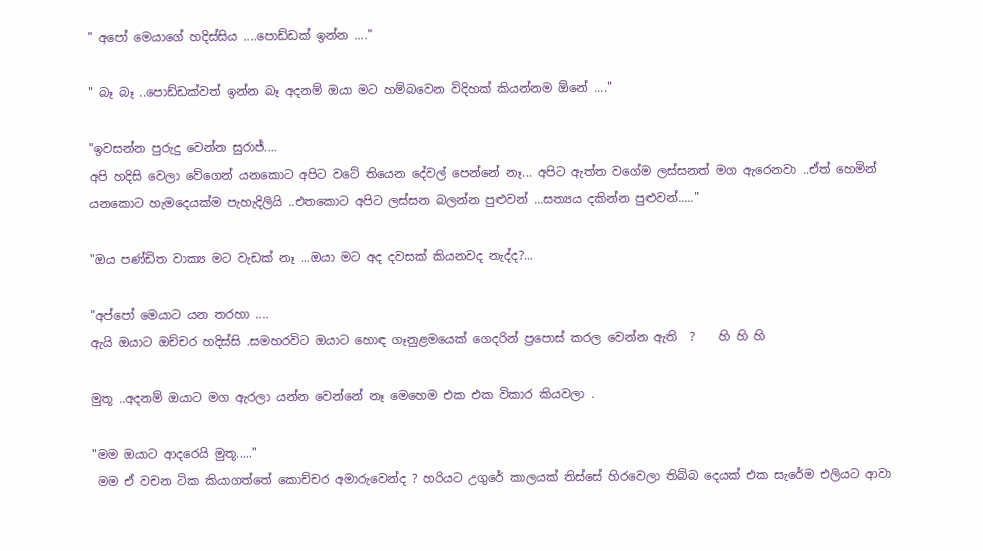" අපෝ මෙයාගේ හදිස්සිය ....පොඩ්ඩක් ඉන්න ...."

" බෑ බෑ ..පොඩ්ඩක්වත් ඉන්න බෑ අදනම් ඔයා මට හම්බවෙන විදිහක් කියන්නම ඕනේ ...."

"ඉවසන්න පුරුදු වෙන්න සුරාජ්....
අපි හදිසි වෙලා වේගෙන් යනකොට අපිට වටේ තියෙන දේවල් පෙන්නේ නෑ... අපිට ඇත්ත වගේම ලස්සනත් මග ඇරෙනවා ..ඒත් හෙමින් යනකොට හැමදෙයක්ම පැහැදිලියි ..එතකොට අපිට ලස්සන බලන්න පුළුවන් ...සත්‍යය දකින්න පුළුවන්....."

"ඔය පණ්ඩිත වාක්‍ය මට වැඩක් නෑ ...ඔයා මට අද දවසක් කියනවද නැද්ද?...

"අප්පෝ මෙයාට යන තරහා ....
ඇයි ඔයාට ඔච්චර හදිස්සි .සමහරවිට ඔයාට හොඳ ගෑනුළමයෙක් ගෙදරින් ප්‍රපොස් කරල වෙන්න ඇති  ?    හි හි හි

මුතූ ..අදනම් ඔයාට මග ඇරලා යන්න වෙන්නේ නෑ මෙහෙම එක එක විකාර කියවලා .

"මම ඔයාට ආදරෙයි මුතූ....."
 මම ඒ වචන ටික කියාගත්තේ කොච්චර අමාරුවෙන්ද ? හරියට උගුරේ කාලයක් තිස්සේ හිරවෙලා තිබ්බ දෙයක් එක සැරේම එලියට ආවා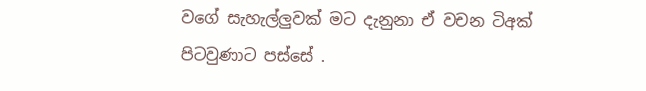වගේ සැහැල්ලුවක් මට දැනුනා ඒ වචන ටිඅක් පිටවුණාට පස්සේ .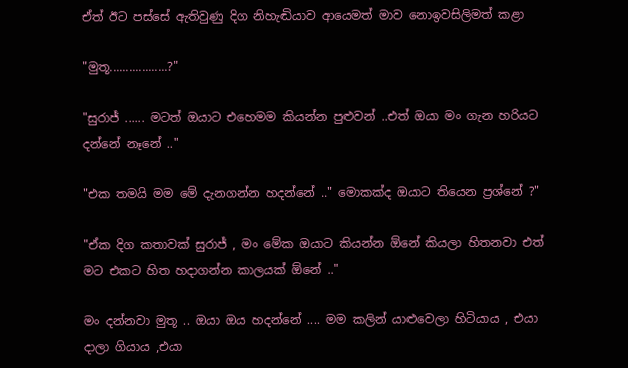ඒත් ඊට පස්සේ ඇතිවුණු දිග නිහැඬියාව ආයෙමත් මාව නොඉවසිලිමත් කළා

"මුතූ..................?"

"සුරාජ් ...... මටත් ඔයාට එහෙමම කියන්න පුළුවන් ..එත් ඔයා මං ගැන හරියට දන්නේ නෑනේ .."

"එක තමයි මම මේ දැනගන්න හදන්නේ .." මොකක්ද ඔයාට තියෙන ප්‍රශ්නේ ?"

"ඒක දිග කතාවක් සුරාජ් , මං මේක ඔයාට කියන්න ඕනේ කියලා හිතනවා එත් මට එකට හිත හදාගන්න කාලයක් ඕනේ .."

මං දන්නවා මුතූ .. ඔයා ඔය හදන්නේ .... මම කලින් යාළුවෙලා හිටියාය , එයා දාලා ගියාය ,එයා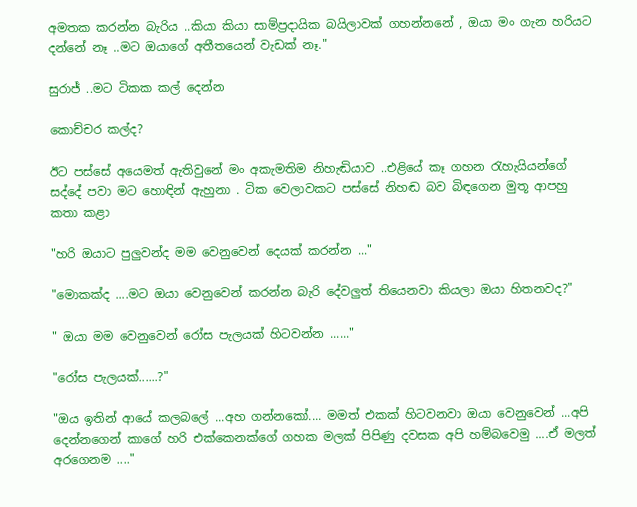අමතක කරන්න බැරිය ..කියා කියා සාම්ප්‍රදායික බයිලාවක් ගහන්නනේ , ඔයා මං ගැන හරියට දන්නේ නෑ ..මට ඔයාගේ අතීතයෙන් වැඩක් නෑ."

සුරාජ් ..මට ටිකක කල් දෙන්න

කොච්චර කල්ද?

ඊට පස්සේ අයෙමත් ඇතිවුනේ මං අකැමතිම නිහැඬියාව ..එළියේ කෑ ගහන රැහැයියන්ගේ සද්දේ පවා මට හොඳින් ඇහුනා . ටික වෙලාවකට පස්සේ නිහඬ බව බිඳගෙන මුතූ ආපහු කතා කළා

"හරි ඔයාට පුලුවන්ද මම වෙනුවෙන් දෙයක් කරන්න ..."

"මොකක්ද ....මට ඔයා වෙනුවෙන් කරන්න බැරි දේවලුත් තියෙනවා කියලා ඔයා හිතනවද?"

" ඔයා මම වෙනුවෙන් රෝස පැලයක් හිටවන්න ......"

"රෝස පැලයක්......?"

"ඔය ඉතින් ආයේ කලබලේ ...අහ ගන්නකෝ.... මමත් එකක් හිටවනවා ඔයා වෙනුවෙන් ...අපි දෙන්නගෙන් කාගේ හරි එක්කෙනක්ගේ ගහක මලක් පිපිණු දවසක අපි හම්බවෙමු ....ඒ මලත් අරගෙනම ...."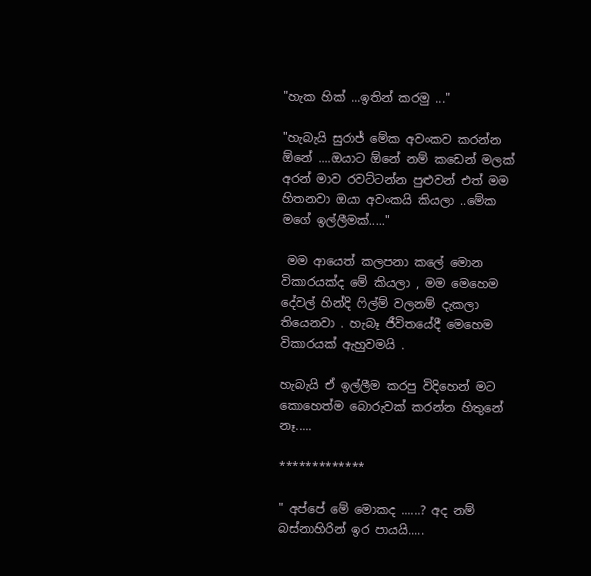"හැක හික් ...ඉතින් කරමු ..."

"හැබැයි සුරාජ් මේක අවංකව කරන්න ඕනේ ....ඔයාට ඕනේ නම් කඩෙන් මලක් අරන් මාව රවට්ටන්න පුළුවන් එත් මම හිතනවා ඔයා අවංකයි කියලා ..මේක මගේ ඉල්ලීමක්....."

 මම ආයෙත් කලපනා කලේ මොන විකාරයක්ද මේ කියලා , මම මෙහෙම දේවල් හින්දි ෆිල්ම් වලනම් දැකලා තියෙනවා . හැබෑ ජීවිතයේදී මෙහෙම විකාරයක් ඇහුවමයි .

හැබැයි ඒ ඉල්ලීම කරපු විදිහෙන් මට කොහෙත්ම බොරුවක් කරන්න හිතුනේ නෑ.....

*************

" අප්පේ මේ මොකද ......? අද නම් බස්නාහිරින් ඉර පායයි.....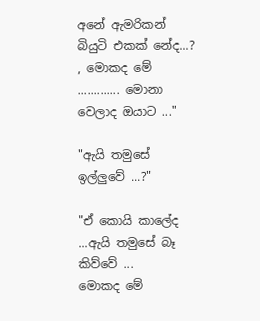අනේ ඇමරිකන් බියුටි එකක් නේද...? , මොකද මේ ............. මොනා වෙලාද ඔයාට ..."

"ඇයි තමුසේ ඉල්ලුවේ ...?"

"ඒ කොයි කාලේද ...ඇයි තමුසේ බෑ කිව්වේ ...
මොකද මේ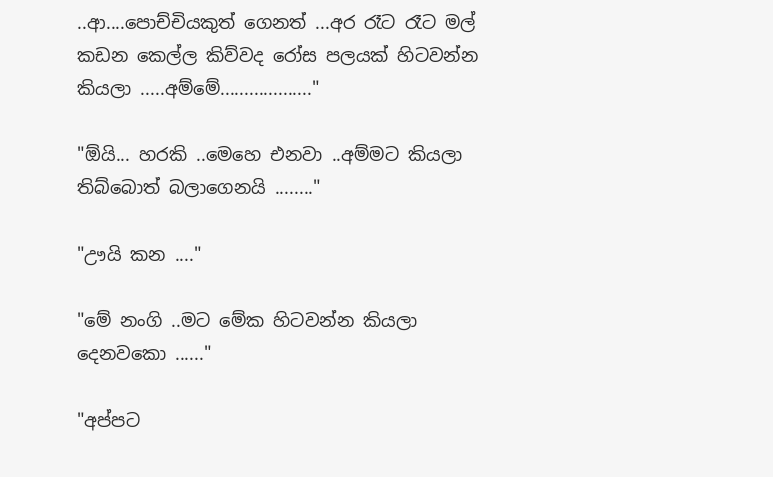..ආ....පොච්චියකුත් ගෙනත් ...අර රෑට රෑට මල් කඩන කෙල්ල කිව්වද රෝස පලයක් හිටවන්න කියලා .....අම්මේ..................."

"ඕයි... හරකි ..මෙහෙ එනවා ..අම්මට කියලා තිබ්බොත් බලාගෙනයි ........"

"ඌයි කන ...."

"මේ නංගි ..මට මේක හිටවන්න කියලා දෙනවකො ......"

"අප්පට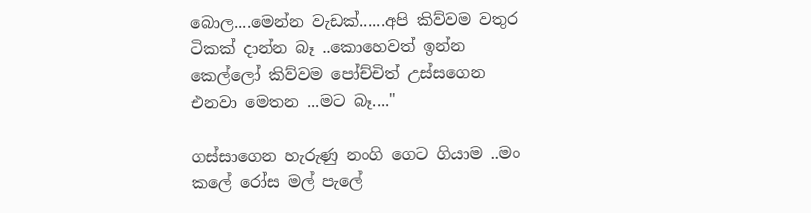බොල....මෙන්න වැඩක්......අපි කිව්වම වතුර ටිකක් දාන්න බෑ ..කොහෙවත් ඉන්න කෙල්ලෝ කිව්වම පෝච්චිත් උස්සගෙන එනවා මෙතන ...මට බෑ...."

ගස්සාගෙන හැරුණු නංගි ගෙට ගියාම ..මං කලේ රෝස මල් පැලේ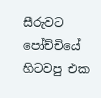සීරුවට පෝච්චියේ හිටවපු එක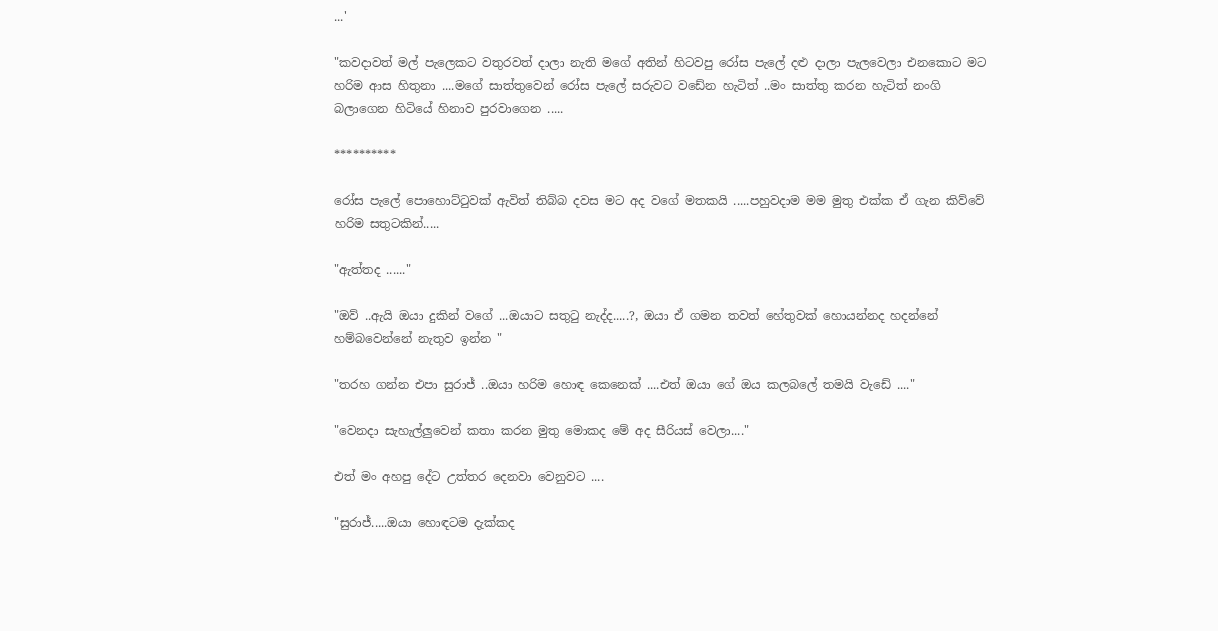...'

"කවදාවත් මල් පැලෙකට වතුරවත් දාලා නැති මගේ අතින් හිටවපු රෝස පැලේ දළු දාලා පැලවෙලා එනකොට මට හරිම ආස හිතුනා ....මගේ සාත්තුවෙන් රෝස පැලේ සරුවට වඩේන හැටිත් ..මං සාත්තු කරන හැටිත් නංගි බලාගෙන හිටියේ හිනාව පුරවාගෙන .....

**********

රෝස පැලේ පොහොට්ටුවක් ඇවිත් තිබ්බ දවස මට අද වගේ මතකයි .....පහුවදාම මම මුතු එක්ක ඒ ගැන කිව්වේ හරිම සතුටකින්.....

"ඇත්තද ......"

"ඔව් ..ඇයි ඔයා දුකින් වගේ ...ඔයාට සතුටු නැද්ද.....?, ඔයා ඒ ගමන තවත් හේතුවක් හොයන්නද හදන්නේ හම්බවෙන්නේ නැතුව ඉන්න "

"තරහ ගන්න එපා සුරාජ් ..ඔයා හරිම හොඳ කෙනෙක් ....එත් ඔයා ගේ ඔය කලබලේ තමයි වැඩේ ...."

"වෙනදා සැහැල්ලුවෙන් කතා කරන මුතු මොකද මේ අද සීරියස් වෙලා...."

එත් මං අහපු දේට උත්තර දෙනවා වෙනුවට ....

"සුරාජ්.....ඔයා හොඳටම දැක්කද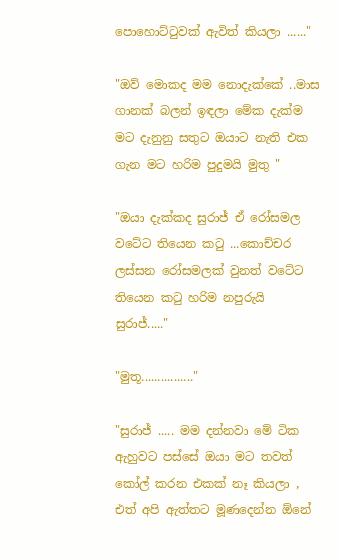පොහොට්ටුවක් ඇවිත් කියලා ......"

"ඔව් මොකද මම නොදැක්කේ ..මාස ගානක් බලන් ඉඳලා මේක දැක්ම මට දැනුනු සතුට ඔයාට නැති එක ගැන මට හරිම පුදුමයි මුතු "

"ඔයා දැක්කද සුරාජ් ඒ රෝසමල වටේට තියෙන කටු ...කොච්චර ලස්සන රෝසමලක් වුනත් වටේට තියෙන කටු හරිම නපුරුයි සුරාජ්....."

"මුතූ................"

"සුරාජ් ..... මම දන්නවා මේ ටික ඇහුවට පස්සේ ඔයා මට තවත් කෝල් කරන එකක් නෑ කියලා , එත් අපි ඇත්තට මූණදෙන්න ඕනේ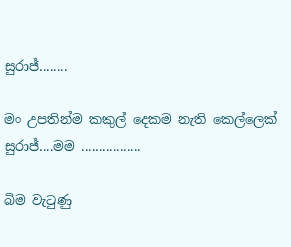සුරාජ්........

මං උපතින්ම කකුල් දෙකම නැති කෙල්ලෙක් සුරාජ්....මම .................

බිම වැටුණු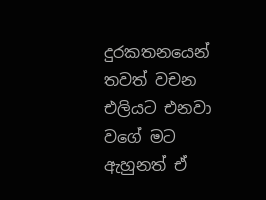දුරකතනයෙන් තවත් වචන එලියට එනවා වගේ මට ඇහුනත් ඒ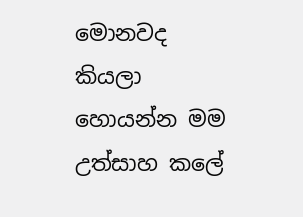මොනවද කියලා හොයන්න මම උත්සාහ කලේ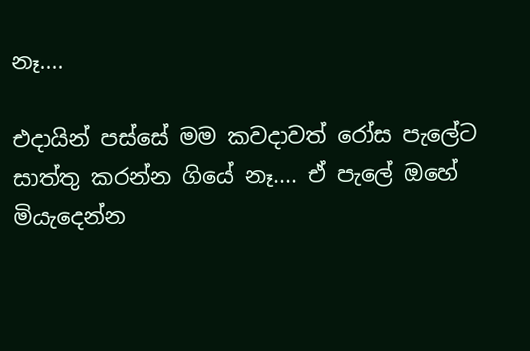නෑ....

එදායින් පස්සේ මම කවදාවත් රෝස පැලේට සාත්තු කරන්න ගියේ නෑ.... ඒ පැලේ ඔහේ මියැදෙන්න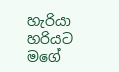හැරියා  හරියට මගේ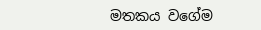මතකය වගේම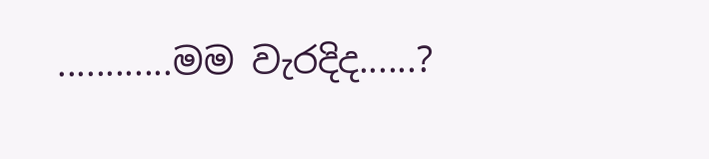............මම වැරදිද......?